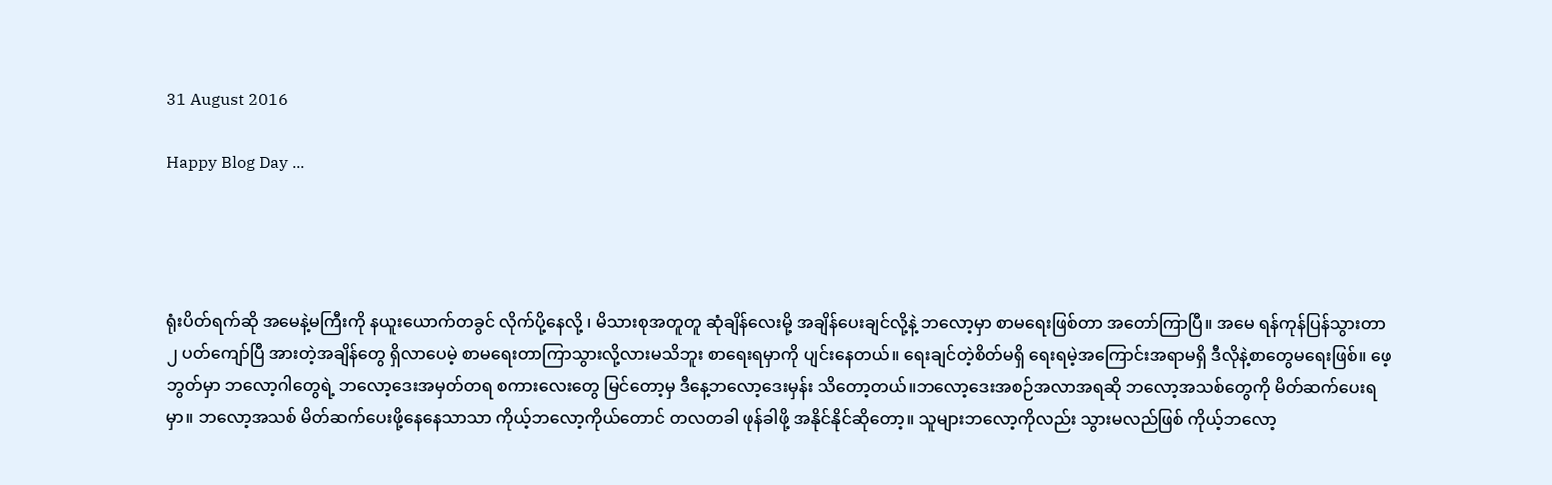31 August 2016

Happy Blog Day ...




ရုံးပိတ်ရက်ဆို အမေနဲ့မကြီးကို နယူးယောက်တခွင် လိုက်ပို့နေလို့ ၊ မိသားစုအတူတူ ဆုံချိန်လေးမို့ အချိန်ပေးချင်လို့နဲ့ ဘလော့မှာ စာမရေးဖြစ်တာ အတော်ကြာပြီ။ အမေ ရန်ကုန်ပြန်သွားတာ ၂ ပတ်ကျော်ပြီ အားတဲ့အချိန်တွေ ရှိလာပေမဲ့ စာမရေးတာကြာသွားလို့လားမသိဘူး စာရေးရမှာကို ပျင်းနေတယ်။ ရေးချင်တဲ့စိတ်မရှိ ရေးရမဲ့အကြောင်းအရာမရှိ ဒီလိုနဲ့စာတွေမရေးဖြစ်။ ဖေ့ဘွတ်မှာ ဘလော့ဂါတွေရဲ့ ဘလော့ဒေးအမှတ်တရ စကားလေးတွေ မြင်တော့မှ ဒီနေ့ဘလော့ဒေးမှန်း သိတော့တယ်။ဘလော့ဒေးအစဉ်အလာအရဆို ဘလော့အသစ်တွေကို မိတ်ဆက်ပေးရမှာ။ ဘလော့အသစ် မိတ်ဆက်ပေးဖို့နေနေသာသာ ကိုယ့်ဘလော့ကိုယ်တောင် တလတခါ ဖုန်ခါဖို့ အနိုင်နိုင်ဆိုတော့။ သူများဘလော့ကိုလည်း သွားမလည်ဖြစ် ကိုယ့်ဘလော့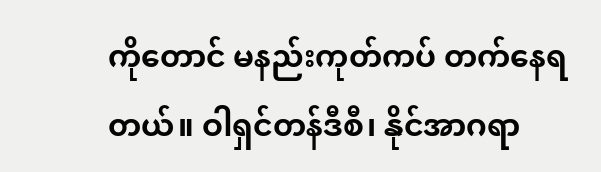ကိုတောင် မနည်းကုတ်ကပ် တက်နေရတယ်။ ဝါရှင်တန်ဒီစီ၊ နိုင်အာဂရာ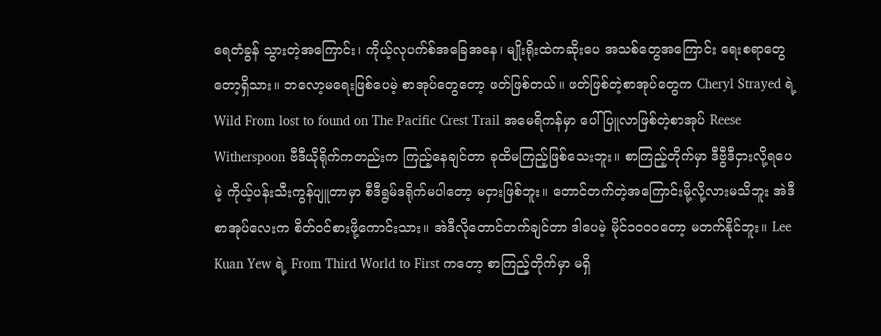ရေတံခွန် သွားတဲ့အကြောင်း၊ ကိုယ့်လုပက်စ်အခြေအနေ၊ မျိုးရိုးထဲကဆိုးပေ အသစ်တွေအကြောင်း ရေးစရာတွေတော့ရှိသား။ ဘလော့မရေးဖြစ်ပေမဲ့ စာအုပ်တွေတော့ ဖတ်ဖြစ်တယ်။ ဖတ်ဖြစ်တဲ့စာအုပ်တွေက Cheryl Strayed ရဲ့ Wild From lost to found on The Pacific Crest Trail အမေရိကန်မှာ ပေါ်ပြူလာဖြစ်တဲ့စာအုပ် Reese Witherspoon ဗီဒီယိုရိုက်ကတည်းက ကြည့်နေချင်တာ ခုထိမကြည့်ဖြစ်သေးဘူး။ စာကြည့်တိုက်မှာ ဒီဗွီဒီငှားလို့ရပေမဲ့ ကိုယ့်ပန်းသီးကွန်ပျူတာမှာ စီဒီရွမ်ဒရိုက်မပါတော့ မငှားဖြစ်ဘူး။ တောင်တက်တဲ့အကြောင်းမို့လို့လားမသိဘူး အဲဒီစာအုပ်လေးက စိတ်ဝင်စားဖို့ကောင်းသား။ အဲဒီလိုတောင်တက်ချင်တာ ဒါပေမဲ့ မိုင်၁၀၀၀တော့ မတက်နိုင်ဘူး။ Lee Kuan Yew ရဲ့ From Third World to First ကတော့ စာကြည့်တိုက်မှာ မရှိ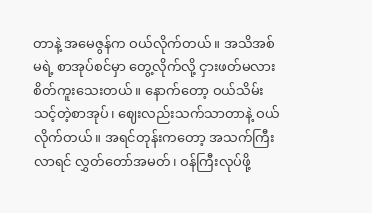တာနဲ့ အမေဇွန်က ဝယ်လိုက်တယ်။ အသိအစ်မရဲ့ စာအုပ်စင်မှာ တွေ့လိုက်လို့ ငှားဖတ်မလား စိတ်ကူးသေးတယ်။ နောက်တော့ ဝယ်သိမ်းသင့်တဲ့စာအုပ်၊ ဈေးလည်းသက်သာတာနဲ့ ဝယ်လိုက်တယ်။ အရင်တုန်းကတော့ အသက်ကြီးလာရင် လွှတ်တော်အမတ်၊ ဝန်ကြီးလုပ်ဖို့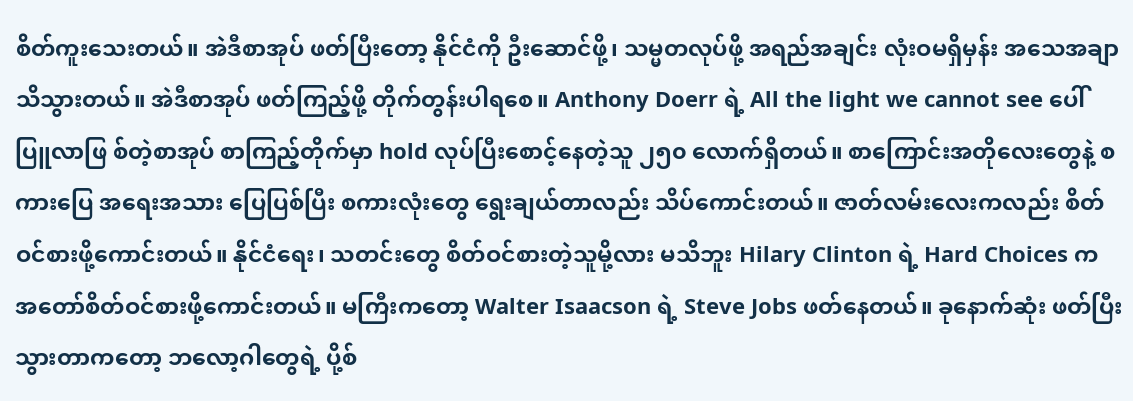စိတ်ကူးသေးတယ်။ အဲဒီစာအုပ် ဖတ်ပြီးတော့ နိုင်ငံကို ဦးဆောင်ဖို့၊ သမ္မတလုပ်ဖို့ အရည်အချင်း လုံးဝမရှိမှန်း အသေအချာ သိသွားတယ်။ အဲဒီစာအုပ် ဖတ်ကြည့်ဖို့ တိုက်တွန်းပါရစေ။ Anthony Doerr ရဲ့ All the light we cannot see ပေါ်ပြူလာဖြ စ်တဲ့စာအုပ် စာကြည့်တိုက်မှာ hold လုပ်ပြီးစောင့်နေတဲ့သူ ၂၅၀ လောက်ရှိတယ်။ စာကြောင်းအတိုလေးတွေနဲ့ စကားပြေ အရေးအသား ပြေပြစ်ပြီး စကားလုံးတွေ ရွေးချယ်တာလည်း သိပ်ကောင်းတယ်။ ဇာတ်လမ်းလေးကလည်း စိတ်ဝင်စားဖို့ကောင်းတယ်။ နိုင်ငံရေး၊ သတင်းတွေ စိတ်ဝင်စားတဲ့သူမို့လား မသိဘူး Hilary Clinton ရဲ့ Hard Choices က အတော်စိတ်ဝင်စားဖို့ကောင်းတယ်။ မကြီးကတော့ Walter Isaacson ရဲ့ Steve Jobs ဖတ်နေတယ်။ ခုနောက်ဆုံး ဖတ်ပြီးသွားတာကတော့ ဘလော့ဂါတွေရဲ့ ပို့စ်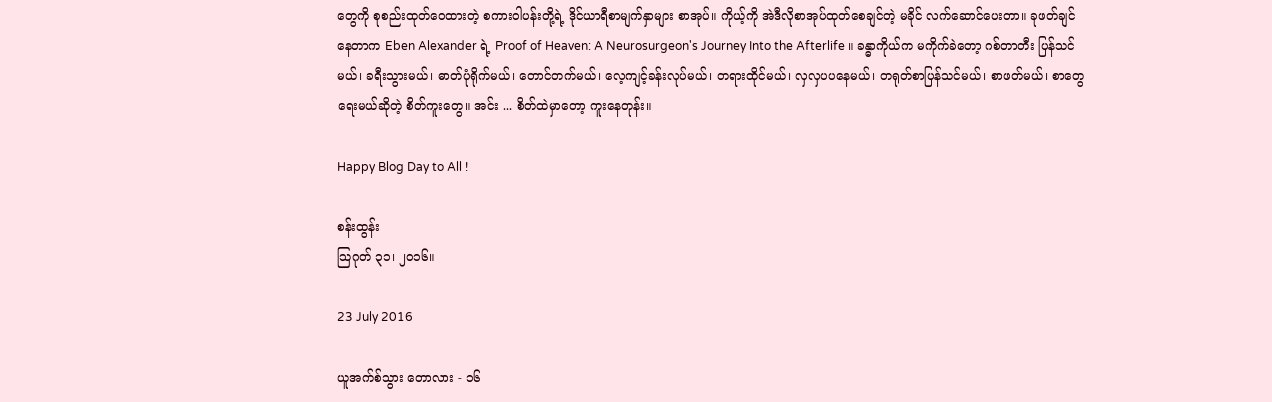တွေကို စုစည်းထုတ်ဝေထားတဲ့ စကားဝါပန်းတို့ရဲ့ ဒိုင်ယာရီစာမျက်နှာများ စာအုပ်။ ကိုယ့်ကို အဲဒီလိုစာအုပ်ထုတ်စေချင်တဲ့ မခိုင် လက်ဆောင်ပေးတာ။ ခုဖတ်ချင်နေတာက Eben Alexander ရဲ့ Proof of Heaven: A Neurosurgeon's Journey Into the Afterlife ။ ခန္ဓာကိုယ်က မကိုက်ခဲတော့ ဂစ်တာတီး ပြန်သင်မယ်၊ ခရီးသွားမယ်၊ ဓာတ်ပုံရိုက်မယ်၊ တောင်တက်မယ်၊ လေ့ကျင့်ခန်းလုပ်မယ်၊ တရားထိုင်မယ်၊ လှလှပပနေမယ်၊ တရုတ်စာပြန်သင်မယ်၊ စာဖတ်မယ်၊ စာတွေရေးမယ်ဆိုတဲ့ စိတ်ကူးတွေ။ အင်း ... စိတ်ထဲမှာတော့ ကူးနေတုန်း။

Happy Blog Day to All !

စန်းထွန်း
သြဂုတ် ၃၁၊ ၂၀၁၆။

23 July 2016

ယူအက်စ်သွား တောလား - ၁၆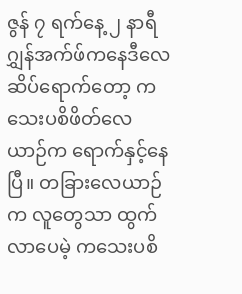ဇွန် ၇ ရက်နေ့ ၂ နာရီ ဂျွှန်အက်ဖ်ကနေဒီလေဆိပ်ရောက်တော့ ကသေးပစိဖိတ်လေယာဉ်က ရောက်နှင့်နေပြီ။ တခြားလေယာဉ်က လူတွေသာ ထွက်လာပေမဲ့ ကသေးပစိ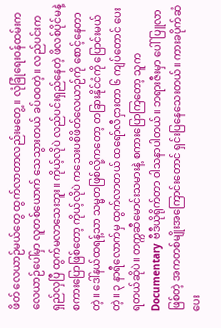ဖိတ် လေယာဉ်မယ်တွေ ထွက်လာတာလည်းမတွေ့။ လုံခြုံရေးဝန်ထမ်းက လေယာဉ်ပေါ်မှာ လူတစ်ယောက် သေသွားတယ် ခပ်ဝဝတဲ့။ လည်ပင်းက ရှည်လှပြီ ထွက်မလာသေးဘူး။ ကိုယ့်လိုပဲ လည်ပင်းရှည်နေတဲ့ ဖိလစ်ပိုင်မနဲ့စကားပြောဖြစ်တော့ ကိုယ့်လိုပဲ ကသေးပစိဖိတ်လေယာဉ်ကို စောင့်နေတာတဲ့။ ဒေါ်နယ်ထရန့်သာ သမ္မတဖြစ်လို့ကတော့ တခြားနိုင်ငံကို ပြောင်းမယ်တဲ့။ ၃ နာရီလောက်မှ ထွက်လာတယ် ထရော်လီငှားတာ ၆ ကျပ်တောင် ပေးရတယ်ဆိုပဲ။ တက္ကဆီမောင်းသမားနဲ့ စကားပြောကြတော့ သူက Documentary ဗီဒီယိုရိုက်တာ ဝါသနာပါတယ်။ ဘရားဇီးမှာ ပေါ်ပြူလာဖြစ်တဲ့ အကတစ်မျိုးအကြောင်းတောင် ရှင်းပြနေသေးတယ်။ ကားခပိုက်ဆံပေး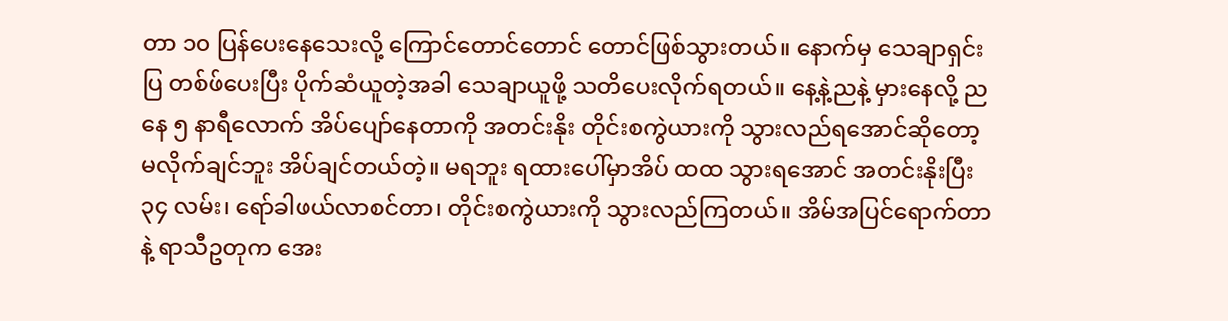တာ ၁၀ ပြန်ပေးနေသေးလို့ ကြောင်တောင်တောင် တောင်ဖြစ်သွားတယ်။ နောက်မှ သေချာရှင်းပြ တစ်ဖ်ပေးပြီး ပိုက်ဆံယူတဲ့အခါ သေချာယူဖို့ သတိပေးလိုက်ရတယ်။ နေ့နဲ့ညနဲ့ မှားနေလို့ ညနေ ၅ နာရီလောက် အိပ်ပျော်နေတာကို အတင်းနိုး တိုင်းစကွဲယားကို သွားလည်ရအောင်ဆိုတော့ မလိုက်ချင်ဘူး အိပ်ချင်တယ်တဲ့။ မရဘူး ရထားပေါ်မှာအိပ် ထထ သွားရအောင် အတင်းနိုးပြီး ၃၄ လမ်း၊ ရော်ခါဖယ်လာစင်တာ၊ တိုင်းစကွဲယားကို သွားလည်ကြတယ်။ အိမ်အပြင်ရောက်တာနဲ့ ရာသီဥတုက အေး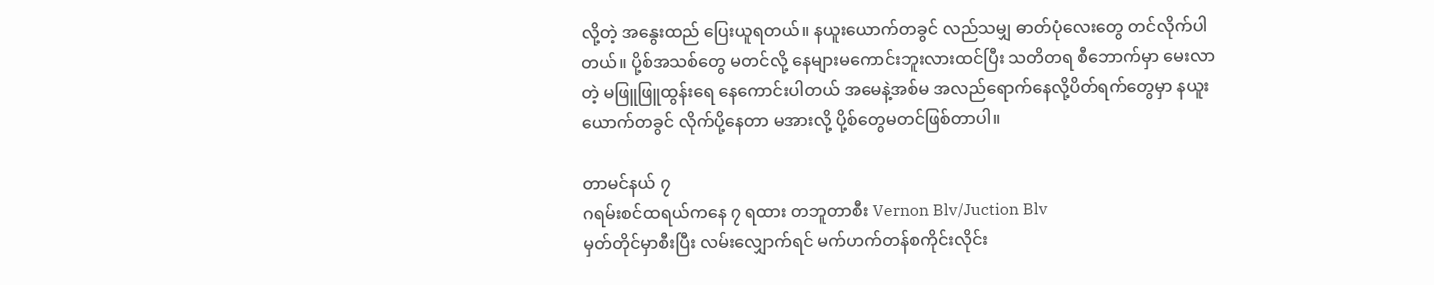လို့တဲ့ အနွေးထည် ပြေးယူရတယ်။ နယူးယောက်တခွင် လည်သမျှ ဓာတ်ပုံလေးတွေ တင်လိုက်ပါတယ်။ ပို့စ်အသစ်တွေ မတင်လို့ နေများမကောင်းဘူးလားထင်ပြီး သတိတရ စီဘောက်မှာ မေးလာတဲ့ မဖြူဖြူထွန်းရေ နေကောင်းပါတယ် အမေနဲ့အစ်မ အလည်ရောက်နေလို့ပိတ်ရက်တွေမှာ နယူးယောက်တခွင် လိုက်ပို့နေတာ မအားလို့ ပို့စ်တွေမတင်ဖြစ်တာပါ။

တာမင်နယ် ၇
ဂရမ်းစင်ထရယ်ကနေ ၇ ရထား တဘူတာစီး Vernon Blv/Juction Blv
မှတ်တိုင်မှာစီးပြီး လမ်းလျှောက်ရင် မက်ဟက်တန်စကိုင်းလိုင်း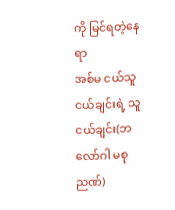ကို မြင်ရတဲ့နေရာ
အစ်မ ငယ်သူငယ်ချင်းရဲ့ သူငယ်ချင်း(ဘလော်ဂါ မစုညဏ်)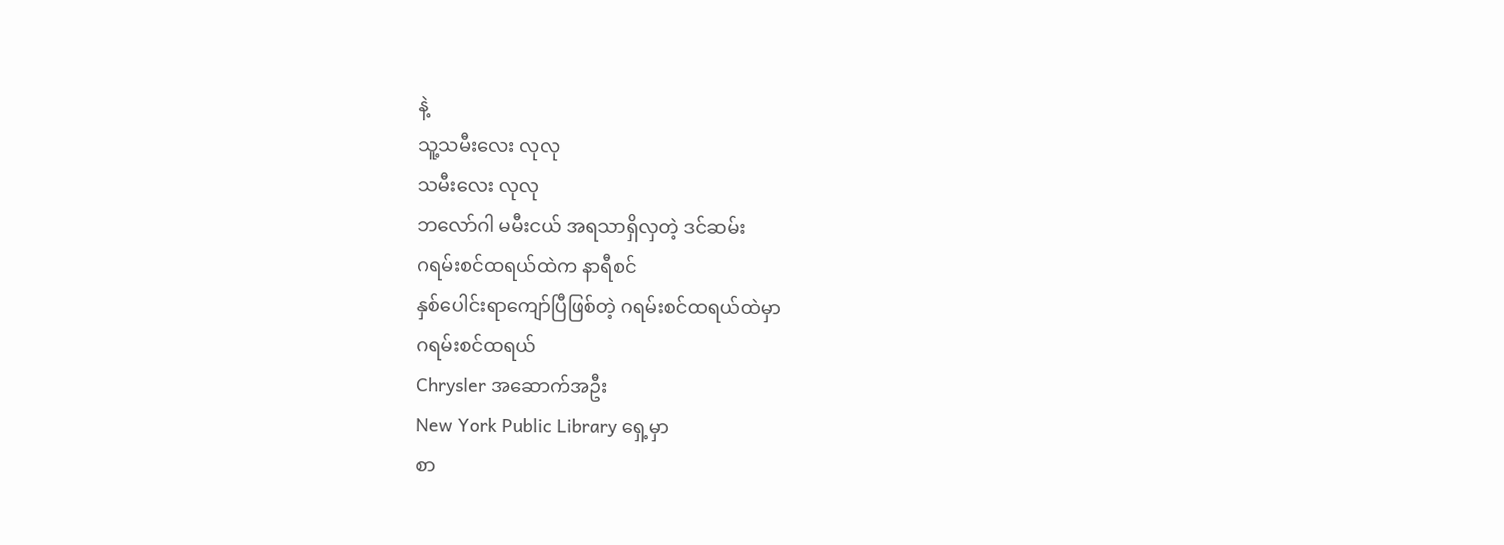နဲ့
သူ့သမီးလေး လုလု
သမီးလေး လုလု
ဘလော်ဂါ မမီးငယ် အရသာရှိလှတဲ့ ဒင်ဆမ်း
ဂရမ်းစင်ထရယ်ထဲက နာရီစင်
နှစ်ပေါင်းရာကျော်ပြီဖြစ်တဲ့ ဂရမ်းစင်ထရယ်ထဲမှာ
ဂရမ်းစင်ထရယ်
Chrysler အဆောက်အဦး
New York Public Library ရှေ့မှာ
စာ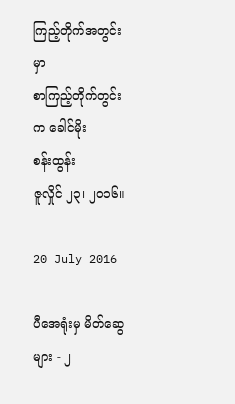ကြည့်တိုက်အတွင်းမှာ
စာကြည့်တိုက်တွင်းက ခေါင်မိုး
စန်းထွန်း
ဇူလှိုင် ၂၃၊ ၂၀၁၆။

20 July 2016

ပီအေရုံးမှ မိတ်ဆွေများ - ၂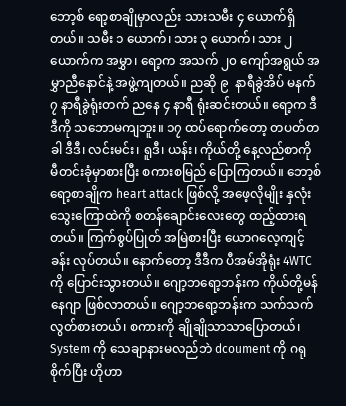ဘော့စ် ရော့စာချိုမှာလည်း သားသမီး ၄ ယောက်ရှိတယ်။ သမီး ၁ ယောက်၊ သား ၃ ယောက်၊ သား ၂ ယောက်က အမွှာ၊ ရော့က အသက် ၂၀ ကျော်အရွယ် အမွှာညီနောင်နဲ့ အဖွဲ့ကျတယ်။ ညဆို ၉  နာရီခွဲအိပ် မနက် ၇ နာရီခွဲရုံးတက် ညနေ ၄ နာရီ ရုံးဆင်းတယ်။ ရော့က ဒီဒီကို သဘောမကျဘူး။ ၁၇ ထပ်ရောက်တော့ တပတ်တခါ ဒီဒီ၊ လင်းမင်း၊ ရူဒီ၊ ယန်း၊ ကိုယ်တို့ နေ့လည်စာကို  မီတင်းခုံမှာစားပြီး စကားစမြည် ပြောကြတယ်။ ဘော့စ်ရော့စာချိုက heart attack ဖြစ်လို့ အဖေ့လိုမျိုး နှလုံးသွေးကြောထဲကို စတန်ချောင်းလေးတွေ ထည့်ထားရတယ်။ ကြက်စွပ်ပြုတ် အမြဲစားပြီး ယောဂလေ့ကျင့်ခန်း လုပ်တယ်။ နောက်တော့ ဒီဒီက ပီအမ်အိုရုံး 4WTC ကို ပြောင်းသွားတယ်။ ဂျော့ဘရော့ဘန်းက ကိုယ်တို့မန်နေဂျာ ဖြစ်လာတယ်။ ဂျော့ဘရော့ဘန်းက သက်သက်လွတ်စားတယ်၊ စကားကို ချိုချိုသာသာပြောတယ်၊ System ကို သေချာနားမလည်ဘဲ dcoument ကို ဂရုစိုက်ပြီး ဟိုဟာ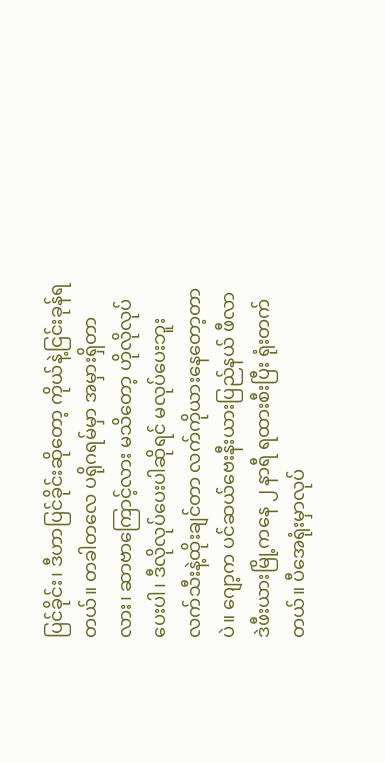ပြင်ခိုင်း၊ ဒီဟာပြင်ခိုင်းဆိုတော့ ကိုယ်နဲ့ငြင်းခုန်ရတယ်။ တခါတလေ ပရိုဂရမ်မှာ အမှားရှိတာလား၊ ဆာဗာကြောင့်လား မသိတော့ ဟိုလိုလုပ်ပေးပါ၊ ဒီလိုလုပ်ပေးပါဆိုရင် မလုပ်ပေးဘူး လက်သီးနဲ့ထိုးချင်တာ လက်ကိုယားနေတော့တာပဲ။ ဂျော့က ပင်ဆယ်ဗေးနီးယားပြည်နယ် ဖီလာဒဲဖီးယားမြို့ကနေ ၂ နာရီ ရထားစီးပြီး ရုံးတက်တယ်။ ပီအေရုံးမှာလုပ်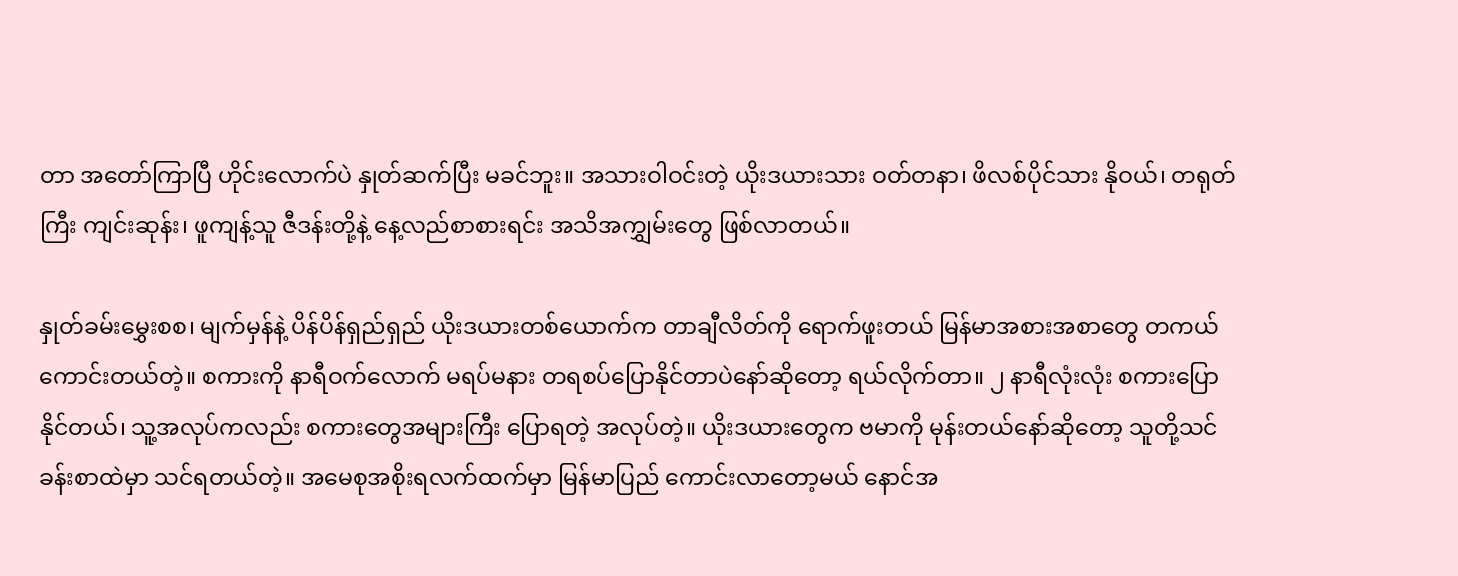တာ အတော်ကြာပြီ ဟိုင်းလောက်ပဲ နှုတ်ဆက်ပြီး မခင်ဘူး။ အသားဝါဝင်းတဲ့ ယိုးဒယားသား ဝတ်တနာ၊ ဖိလစ်ပိုင်သား နိုဝယ်၊ တရုတ်ကြီး ကျင်းဆုန်း၊ ဖူကျန့်သူ ဇီဒန်းတို့နဲ့ နေ့လည်စာစားရင်း အသိအကျွှမ်းတွေ ဖြစ်လာတယ်။

နှုတ်ခမ်းမွှေးစစ၊ မျက်မှန်နဲ့ ပိန်ပိန်ရှည်ရှည် ယိုးဒယားတစ်ယောက်က တာချီလိတ်ကို ရောက်ဖူးတယ် မြန်မာအစားအစာတွေ တကယ်ကောင်းတယ်တဲ့။ စကားကို နာရီဝက်လောက် မရပ်မနား တရစပ်ပြောနိုင်တာပဲနော်ဆိုတော့ ရယ်လိုက်တာ။ ၂ နာရီလုံးလုံး စကားပြောနိုင်တယ်၊ သူ့အလုပ်ကလည်း စကားတွေအများကြီး ပြောရတဲ့ အလုပ်တဲ့။ ယိုးဒယားတွေက ဗမာကို မုန်းတယ်နော်ဆိုတော့ သူတို့သင်ခန်းစာထဲမှာ သင်ရတယ်တဲ့။ အမေစုအစိုးရလက်ထက်မှာ မြန်မာပြည် ကောင်းလာတော့မယ် နောင်အ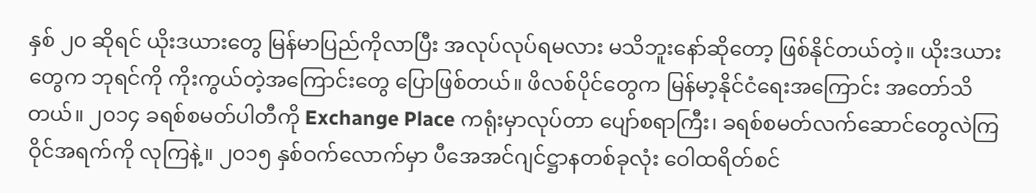နှစ် ၂၀ ဆိုရင် ယိုးဒယားတွေ မြန်မာပြည်ကိုလာပြီး အလုပ်လုပ်ရမလား မသိဘူးနော်ဆိုတော့ ဖြစ်နိုင်တယ်တဲ့။ ယိုးဒယားတွေက ဘုရင်ကို ကိုးကွယ်တဲ့အကြောင်းတွေ ပြောဖြစ်တယ်။ ဖိလစ်ပိုင်တွေက မြန်မာ့နိုင်ငံရေးအကြောင်း အတော်သိတယ်။ ၂၀၁၄ ခရစ်စမတ်ပါတီကို Exchange Place ကရုံးမှာလုပ်တာ ပျော်စရာကြီး၊ ခရစ်စမတ်လက်ဆောင်တွေလဲကြ ဝိုင်အရက်ကို လုကြနဲ့။ ၂၀၁၅ နှစ်ဝက်လောက်မှာ ပီအေအင်ဂျင်ဋ္ဌာနတစ်ခုလုံး ဝေါထရိတ်စင်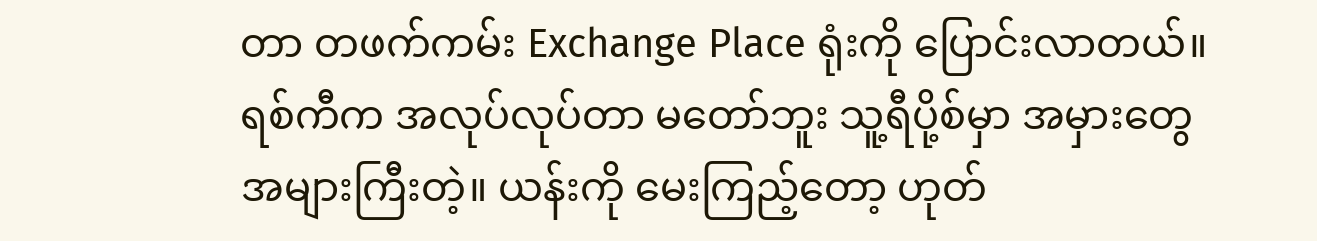တာ တဖက်ကမ်း Exchange Place ရုံးကို ပြောင်းလာတယ်။ ရစ်ကီက အလုပ်လုပ်တာ မတော်ဘူး သူ့ရီပို့စ်မှာ အမှားတွေ အများကြီးတဲ့။ ယန်းကို မေးကြည့်တော့ ဟုတ်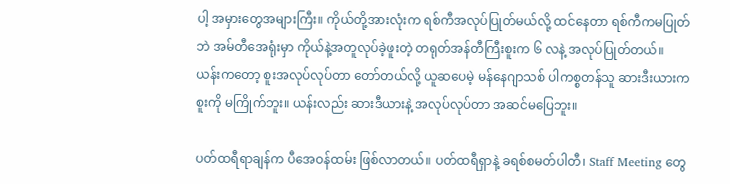ပါ့ အမှားတွေအများကြီး။ ကိုယ်တို့အားလုံးက ရစ်ကီအလုပ်ပြုတ်မယ်လို့ ထင်နေတာ ရစ်ကီကမပြုတ်ဘဲ အမ်တီအေရုံးမှာ ကိုယ်နဲ့အတူလုပ်ခဲ့ဖူးတဲ့ တရုတ်အန်တီကြီးစူးက ၆ လနဲ့ အလုပ်ပြုတ်တယ်။ ယန်းကတော့ စူးအလုပ်လုပ်တာ တော်တယ်လို့ ယူဆပေမဲ့ မန်နေဂျာသစ် ပါကစ္စတန်သူ ဆားဒီးယားက စူးကို မကြိုက်ဘူး။ ယန်းလည်း ဆားဒီယားနဲ့ အလုပ်လုပ်တာ အဆင်မပြေဘူး။

ပတ်ထရီရာချန်က ပီအေဝန်ထမ်း ဖြစ်လာတယ်။ ပတ်ထရီရှာနဲ့ ခရစ်စမတ်ပါတီ၊ Staff Meeting တွေ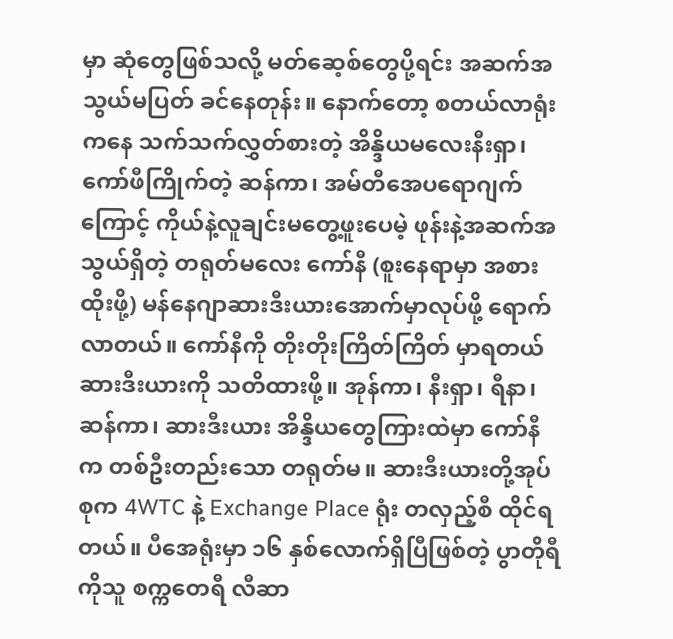မှာ ဆုံတွေဖြစ်သလို့ မတ်ဆေ့စ်တွေပို့ရင်း အဆက်အသွယ်မပြတ် ခင်နေတုန်း။ နောက်တော့ စတယ်လာရုံးကနေ သက်သက်လွှတ်စားတဲ့ အိန္ဒိယမလေးနီးရှာ၊ ကော်ဖီကြိုက်တဲ့ ဆန်ကာ၊ အမ်တီအေပရောဂျက်ကြောင့် ကိုယ်နဲ့လူချင်းမတွေ့ဖူးပေမဲ့ ဖုန်းနဲ့အဆက်အသွယ်ရှိတဲ့ တရုတ်မလေး ကော်နီ (စူးနေရာမှာ အစားထိုးဖို့) မန်နေဂျာဆားဒီးယားအောက်မှာလုပ်ဖို့ ရောက်လာတယ်။ ကော်နီကို တိုးတိုးကြိတ်ကြိတ် မှာရတယ် ဆားဒီးယားကို သတိထားဖို့။ အုန်ကာ၊ နီးရှာ၊ ရီနာ၊ ဆန်ကာ၊ ဆားဒီးယား အိန္ဒိယတွေကြားထဲမှာ ကော်နီက တစ်ဦးတည်းသော တရုတ်မ။ ဆားဒီးယားတို့အုပ်စုက 4WTC နဲ့ Exchange Place ရုံး တလှည့်စီ ထိုင်ရတယ်။ ပီအေရုံးမှာ ၁၆ နှစ်လောက်ရှိပြီဖြစ်တဲ့ ပွာတိုရီကိုသူ စက္ကတေရီ လီဆာ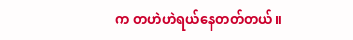က တဟဲဟဲရယ်နေတတ်တယ်။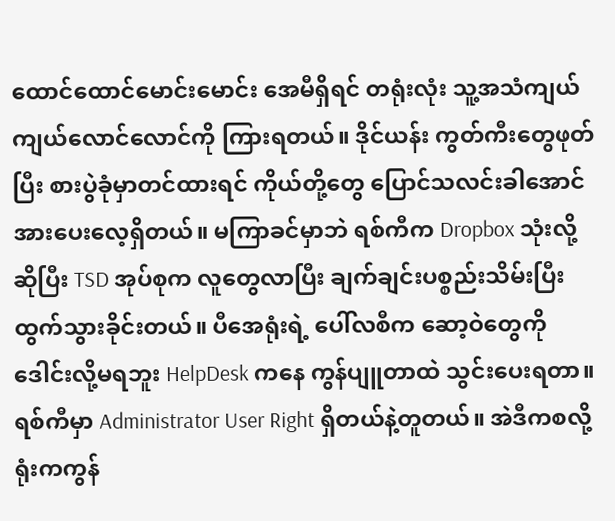ထောင်ထောင်မောင်းမောင်း အေမီရှိရင် တရုံးလုံး သူ့အသံကျယ်ကျယ်လောင်လောင်ကို ကြားရတယ်။ ဒိုင်ယန်း ကွတ်ကီးတွေဖုတ်ပြီး စားပွဲခုံမှာတင်ထားရင် ကိုယ်တို့တွေ ပြောင်သလင်းခါအောင် အားပေးလေ့ရှိတယ်။ မကြာခင်မှာဘဲ ရစ်ကီက Dropbox သုံးလို့ဆိုပြီး TSD အုပ်စုက လူတွေလာပြီး ချက်ချင်းပစ္စည်းသိမ်းပြီး ထွက်သွားခိုင်းတယ်။ ပီအေရုံးရဲ့ ပေါ်လစီက ဆော့ဝဲတွေကို ဒေါင်းလို့မရဘူး HelpDesk ကနေ ကွန်ပျူတာထဲ သွင်းပေးရတာ။ ရစ်ကီမှာ Administrator User Right ရှိတယ်နဲ့တူတယ်။ အဲဒီကစလို့ ရုံးကကွန်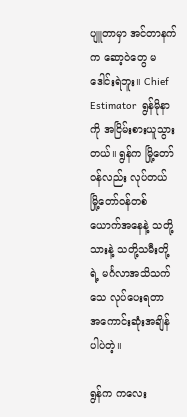ပျူတာမှာ အင်တာနက်က ဆော့ဝဲတွေ မဒေါင်းရဲဘူး။ Chief Estimator  ရွန်မိုနာကို အငြိမ်းစားယူသွားတယ်။ ရွန်က မြို့တော်ဝန်လည်း လုပ်တယ် မြို့တော်ဝန်တစ်ယောက်အနေနဲ့ သတို့သားနဲ့ သတို့သမီးတို့ရဲ့ မင်္ဂလာအသိသက်သေ လုပ်ပေးရတာ အကောင်းဆုံးအချိန်ပါပဲတဲ့။

ရွန်က ကလေး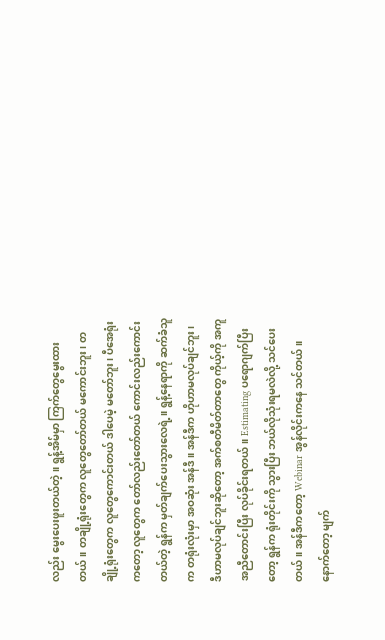လည်း မွေးပေးဖူးတယ်တဲ့။ ရွန့်အိမ်မှာ ကြက်တွေမွေးထားတယ်။ တချို့ရုံးတွေက လူတွေတော်တယ် မကောင်းဘူး၊ တချို့ရုံးတွေက လူတွေကောင်းတယ် ဒါပေမဲ့ မတော်ဘူး၊ ပီအေရုံးကတော့ လူတွေက တော်လည်းတော်တယ် ကောင်းလည်းကောင်းတယ်တဲ့ ရွန်က မှတ်ချက်ပေးသွားလေရဲ့။ ရွန့်နေရာကို ဆက်ခံသူက တရုံးလုံးမှာ အဝဆုံး အန်ဒီ။ အန်ဒီက ဟိုဟာမလုပ်ချင်ဘူး၊ ဒီဟာမလုပ်ချင်ဘူးဆိုတော့ အက်စတီမိတ်တာတွေ ကိုယ့်ကို အကူအညီတောင်းပြီး လုပ်ခိုင်းရတယ်။ Estimating ပရောဂျက်ပြီးတော့ ရွန်က ရုံးတိုင်းကို သွားပြီး ဘယ်လိုသုံးရမလဲလို့ သင်ပေးတယ်။ အန်ဒီကတော့ Webinar အွန်လိုင်းကနေ သင်တယ်။ နောက်တော့ မျက်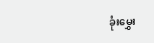ခုံးမွှေး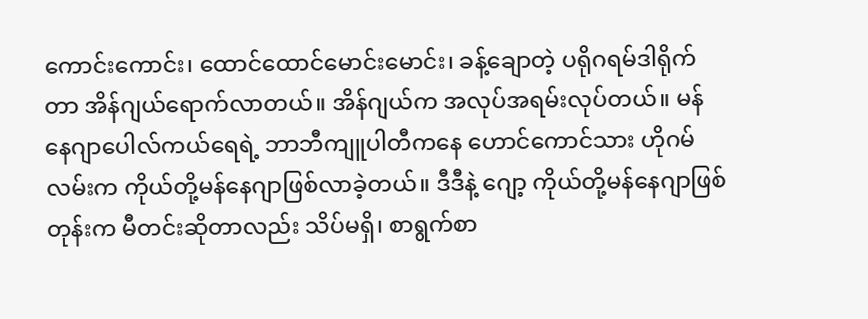ကောင်းကောင်း၊ ထောင်ထောင်မောင်းမောင်း၊ ခန့်ချောတဲ့ ပရိုဂရမ်ဒါရိုက်တာ အိန်ဂျယ်ရောက်လာတယ်။ အိန်ဂျယ်က အလုပ်အရမ်းလုပ်တယ်။ မန်နေဂျာပေါလ်ကယ်ရေရဲ့ ဘာဘီကျူပါတီကနေ ဟောင်ကောင်သား ဟိုဂမ်လမ်းက ကိုယ်တို့မန်နေဂျာဖြစ်လာခဲ့တယ်။ ဒီဒီနဲ့ ဂျော့ ကိုယ်တို့မန်နေဂျာဖြစ်တုန်းက မီတင်းဆိုတာလည်း သိပ်မရှိ၊ စာရွက်စာ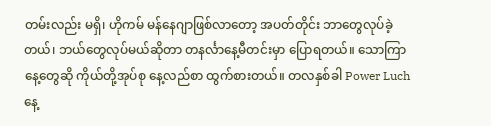တမ်းလည်း မရှိ၊ ဟိုကမ် မန်နေဂျာဖြစ်လာတော့ အပတ်တိုင်း ဘာတွေလုပ်ခဲ့တယ်၊ ဘယ်တွေလုပ်မယ်ဆိုတာ တနင်္လာနေ့မီတင်းမှာ ပြောရတယ်။ သောကြာနေ့တွေဆို ကိုယ်တို့အုပ်စု နေ့လည်စာ ထွက်စားတယ်။ တလနှစ်ခါ Power Luch နေ့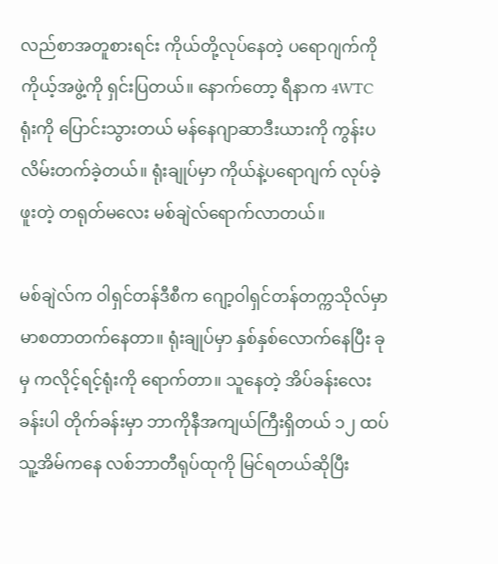လည်စာအတူစားရင်း ကိုယ်တို့လုပ်နေတဲ့ ပရောဂျက်ကို ကိုယ့်အဖွဲ့ကို ရှင်းပြတယ်။ နောက်တော့ ရီနာက 4WTC ရုံးကို ပြောင်းသွားတယ် မန်နေဂျာဆာဒီးယားကို ကွန်းပလိမ်းတက်ခဲ့တယ်။ ရုံးချုပ်မှာ ကိုယ်နဲ့ပရောဂျက် လုပ်ခဲ့ဖူးတဲ့ တရုတ်မလေး မစ်ချဲလ်ရောက်လာတယ်။

မစ်ချဲလ်က ဝါရှင်တန်ဒီစီက ဂျော့ဝါရှင်တန်တက္ကသိုလ်မှာ မာစတာတက်နေတာ။ ရုံးချုပ်မှာ နှစ်နှစ်လောက်နေပြီး ခုမှ ကလိုင့်ရင့်ရုံးကို ရောက်တာ။ သူနေတဲ့ အိပ်ခန်းလေးခန်းပါ တိုက်ခန်းမှာ ဘာကိုနီအကျယ်ကြီးရှိတယ် ၁၂ ထပ် သူ့အိမ်ကနေ လစ်ဘာတီရုပ်ထုကို မြင်ရတယ်ဆိုပြီး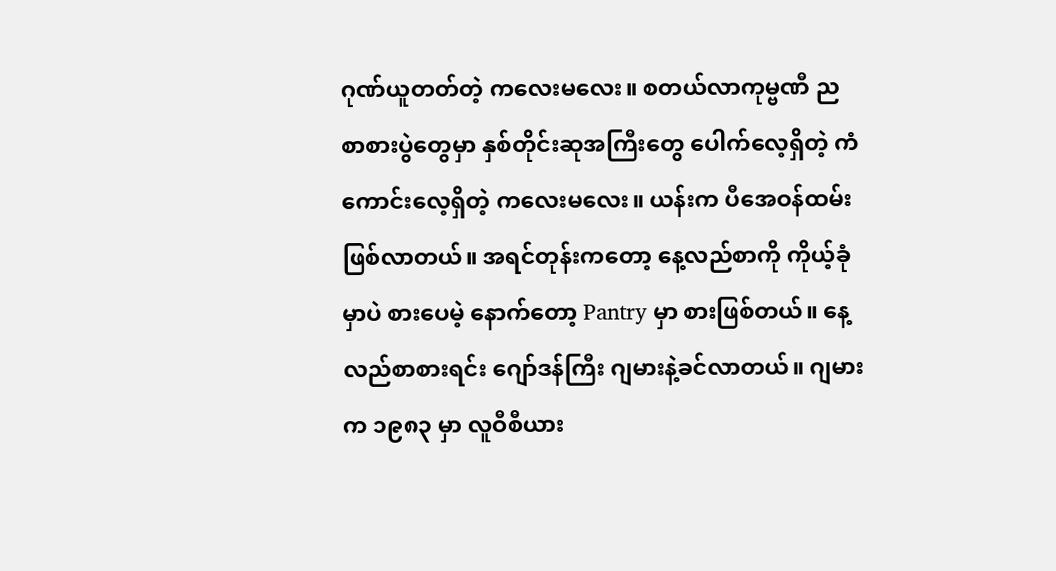ဂုဏ်ယူတတ်တဲ့ ကလေးမလေး။ စတယ်လာကုမ္ဗဏီ ညစာစားပွဲတွေမှာ နှစ်တိုင်းဆုအကြီးတွေ ပေါက်လေ့ရှိတဲ့ ကံကောင်းလေ့ရှိတဲ့ ကလေးမလေး။ ယန်းက ပီအေဝန်ထမ်း ဖြစ်လာတယ်။ အရင်တုန်းကတော့ နေ့လည်စာကို ကိုယ့်ခုံမှာပဲ စားပေမဲ့ နောက်တော့ Pantry မှာ စားဖြစ်တယ်။ နေ့လည်စာစားရင်း ဂျော်ဒန်ကြီး ဂျမားနဲ့ခင်လာတယ်။ ဂျမားက ၁၉၈၃ မှာ လူဝီစီယား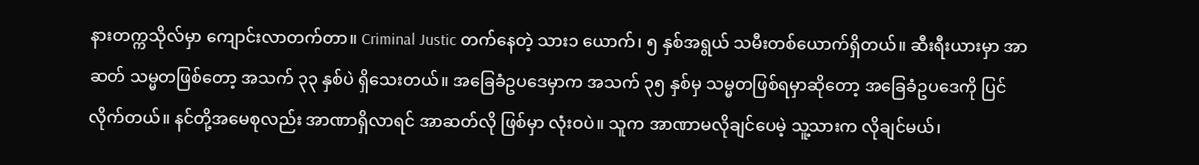နားတက္ကသိုလ်မှာ ကျောင်းလာတက်တာ။ Criminal Justic တက်နေတဲ့ သား၁ ယောက်၊ ၅ နှစ်အရွယ် သမီးတစ်ယောက်ရှိတယ်။ ဆီးရီးယားမှာ အာဆတ် သမ္မတဖြစ်တော့ အသက် ၃၃ နှစ်ပဲ ရှိသေးတယ်။ အခြေခံဥပဒေမှာက အသက် ၃၅ နှစ်မှ သမ္မတဖြစ်ရမှာဆိုတော့ အခြေခံဥပဒေကို ပြင်လိုက်တယ်။ နင်တို့အမေစုလည်း အာဏာရှိလာရင် အာဆတ်လို ဖြစ်မှာ လုံးဝပဲ။ သူက အာဏာမလိုချင်ပေမဲ့ သူ့သားက လိုချင်မယ်၊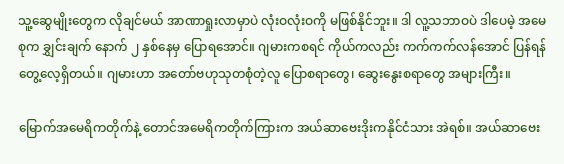သူ့ဆွေမျိုးတွေက လိုချင်မယ် အာဏာရှုးလာမှာပဲ လုံးဝလုံးဝကို မဖြစ်နိုင်ဘူး။ ဒါ လူ့သဘာဝပဲ ဒါပေမဲ့ အမေစုက ချွှင်းချက် နောက် ၂ နှစ်နေမှ ပြောရအောင်။ ဂျမားကစရင် ကိုယ်ကလည်း ကက်ကက်လန်အောင် ပြန်ရန်တွေ့လေ့ရှိတယ်။ ဂျမားဟာ အတော်ဗဟုသုတစုံတဲ့လူ ပြောစရာတွေ၊ ဆွေးနွေးစရာတွေ အများကြီး။

မြောက်အမေရိကတိုက်နဲ့ တောင်အမေရိကတိုက်ကြားက အယ်ဆာဗေးဒိုးကနိုင်ငံသား အဲရစ်။ အယ်ဆာဗေး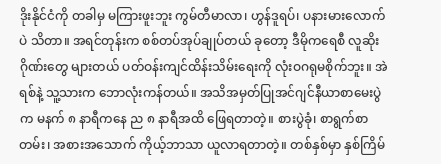ဒိုးနိုင်ငံကို တခါမှ မကြားဖူးဘူး ကွမ်တီမာလာ၊ ဟွန်ဒူရပ်၊ ပနားမားလောက်ပဲ သိတာ။ အရင်တုန်းက စစ်တပ်အုပ်ချုပ်တယ် ခုတော့ ဒီမိုကရေစီ လူဆိုးဂိုဏ်းတွေ များတယ် ပတ်ဝန်းကျင်ထိန်းသိမ်းရေးကို လုံးဝဂရုမစိုက်ဘူး။ အဲရစ်နဲ့ သူ့သားက ဘောလုံးကန်တယ်။ အသိအမှတ်ပြုအင်ဂျင်နီယာစာမေးပွဲက မနက် ၈ နာရီကနေ ည ၈ နာရီအထိ ဖြေရတာတဲ့။ စားပွဲခုံ၊ စာရွက်စာတမ်း၊ အစားအသောက် ကိုယ့်ဘာသာ ယူလာရတာတဲ့။ တစ်နှစ်မှာ နှစ်ကြိမ်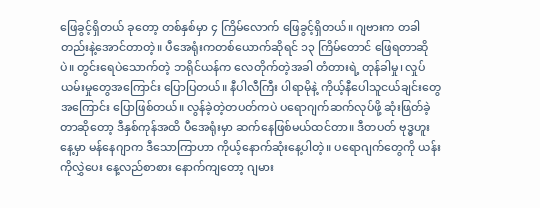ဖြေခွင့်ရှိတယ် ခုတော့ တစ်နှစ်မှာ ၄ ကြိမ်လောက် ဖြေခွင့်ရှိတယ်။ ဂျဗားက တခါတည်းနဲ့အောင်တာတဲ့။ ပီအေရုံးကတစ်ယောက်ဆိုရင် ၁၃ ကြိမ်တောင် ဖြေရတာဆိုပဲ။ တွင်းရေပဲသောက်တဲ့ ဘရိုင်ယန်က လေတိုက်တဲ့အခါ တံတားရဲ့ တုန်ခါမှု၊ လှုပ်ယမ်းမှုတွေအကြောင်း ပြောပြတယ်။ နီပါလီကြီး ပါရာမိုနဲ့ ကိုယ့်နီပေါသူငယ်ချင်းတွေအကြောင်း ပြောဖြစ်တယ်။ လွန်ခဲ့တဲ့တပတ်ကပဲ ပရောဂျက်ဆက်လုပ်ဖို့ ဆုံးဖြတ်ခဲ့တာဆိုတော့ ဒီနှစ်ကုန်အထိ ပီအေရုံးမှာ ဆက်နေဖြစ်မယ်ထင်တာ။ ဒီတပတ် ဗုဒ္ဓဟူးနေ့မှာ မန်နေဂျာက ဒီသောကြာဟာ ကိုယ့်နောက်ဆုံးနေ့ပါတဲ့။ ပရောဂျက်တွေကို ယန်းကိုလွှဲပေး နေ့လည်စာစား နောက်ကျတော့ ဂျမား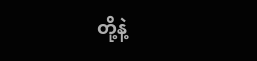တို့နဲ့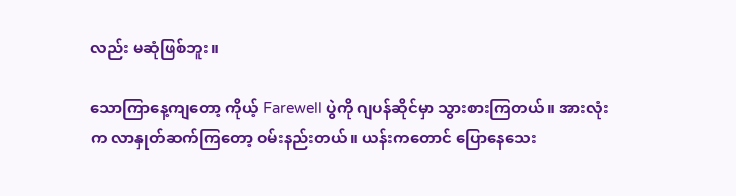လည်း မဆုံဖြစ်ဘူး။

သောကြာနေ့ကျတော့ ကိုယ့် Farewell ပွဲကို ဂျပန်ဆိုင်မှာ သွားစားကြတယ်။ အားလုံးက လာနှုတ်ဆက်ကြတော့ ဝမ်းနည်းတယ်။ ယန်းကတောင် ပြောနေသေး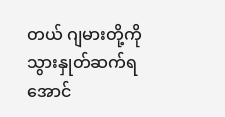တယ် ဂျမားတို့ကို သွားနှုတ်ဆက်ရအောင်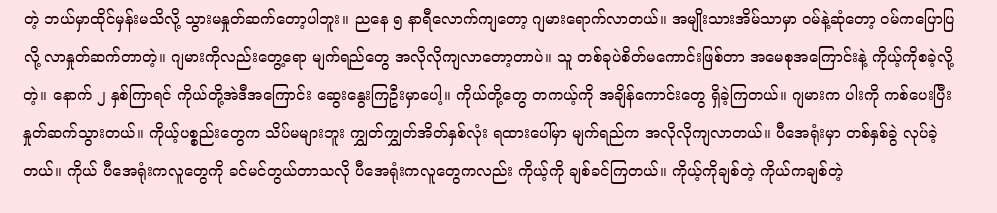တဲ့ ဘယ်မှာထိုင်မှန်းမသိလို့ သွားမနှုတ်ဆက်တော့ပါဘူး။ ညနေ ၅ နာရီလောက်ကျတော့ ဂျမားရောက်လာတယ်။ အမျိုးသားအိမ်သာမှာ ဝမ်နဲ့ဆုံတော့ ဝမ်ကပြောပြလို့ လာနှုတ်ဆက်တာတဲ့။ ဂျမားကိုလည်းတွေ့ရော မျက်ရည်တွေ အလိုလိုကျလာတော့တာပဲ။ သူ တစ်ခုပဲစိတ်မကောင်းဖြစ်တာ အမေစုအကြောင်းနဲ့ ကိုယ့်ကိုစခဲ့လို့တဲ့။ နောက် ၂ နှစ်ကြာရင် ကိုယ်တို့အဲဒီအကြောင်း ဆွေးနွေးကြဦးမှာပေါ့။ ကိုယ်တို့တွေ တကယ့်ကို အချိန်ကောင်းတွေ ရှိခဲ့ကြတယ်။ ဂျမားက ပါးကို ကစ်ပေးပြီး နှုတ်ဆက်သွားတယ်။ ကိုယ့်ပစ္စည်းတွေက သိပ်မများဘူး ကျွှတ်ကျွှတ်အိတ်နှစ်လုံး ရထားပေါ်မှာ မျက်ရည်က အလိုလိုကျလာတယ်။ ပီအေရုံးမှာ တစ်နှစ်ခွဲ လုပ်ခဲ့တယ်။ ကိုယ် ပီအေရုံးကလူတွေကို ခင်မင်တွယ်တာသလို ပီအေရုံးကလူတွေကလည်း ကိုယ့်ကို ချစ်ခင်ကြတယ်။ ကိုယ့်ကိုချစ်တဲ့ ကိုယ်ကချစ်တဲ့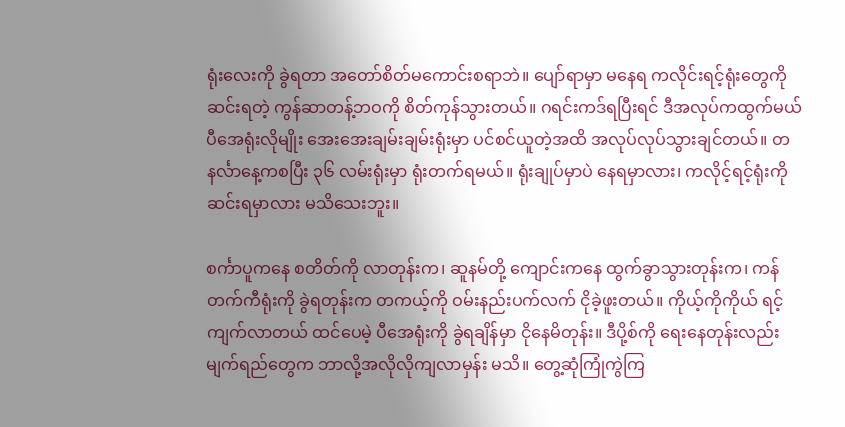ရုံးလေးကို ခွဲရတာ အတော်စိတ်မကောင်းစရာဘဲ။ ပျော်ရာမှာ မနေရ ကလိုင်းရင့်ရုံးတွေကို ဆင်းရတဲ့ ကွန်ဆာတန့်ဘဝကို စိတ်ကုန်သွားတယ်။ ဂရင်းကဒ်ရပြီးရင် ဒီအလုပ်ကထွက်မယ် ပီအေရုံးလိုမျိုး အေးအေးချမ်းချမ်းရုံးမှာ ပင်စင်ယူတဲ့အထိ အလုပ်လုပ်သွားချင်တယ်။ တနင်္လာနေ့ကစပြီး ၃၆ လမ်းရုံးမှာ ရုံးတက်ရမယ်။ ရုံးချုပ်မှာပဲ နေရမှာလား၊ ကလိုင့်ရင့်ရုံးကို ဆင်းရမှာလား မသိသေးဘူး။

စင်္ကာပူကနေ စတိတ်ကို လာတုန်းက၊ ဆူနမ်တို့ ကျောင်းကနေ ထွက်ခွာသွားတုန်းက၊ ကန်တက်ကီရုံးကို ခွဲရတုန်းက တကယ့်ကို ဝမ်းနည်းပက်လက် ငိုခဲ့ဖူးတယ်။ ကိုယ့်ကိုကိုယ် ရင့်ကျက်လာတယ် ထင်ပေမဲ့ ပီအေရုံးကို ခွဲရချိန်မှာ ငိုနေမိတုန်း။ ဒီပို့စ်ကို ရေးနေတုန်းလည်း မျက်ရည်တွေက ဘာလို့အလိုလိုကျလာမှန်း မသိ။ တွေ့ဆုံကြုံကွဲကြ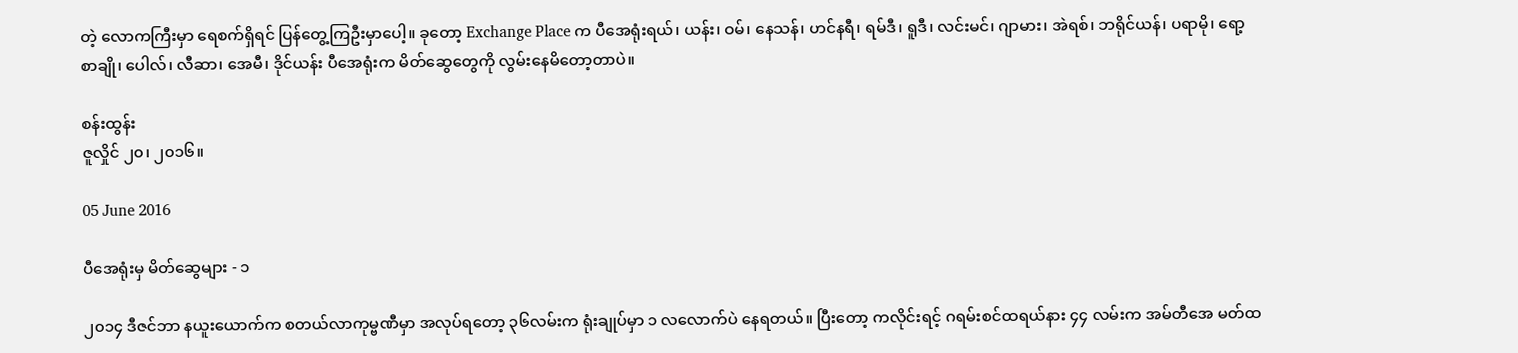တဲ့ လောကကြီးမှာ ရေစက်ရှိရင် ပြန်တွေ့ကြဦးမှာပေါ့။ ခုတော့ Exchange Place က ပီအေရုံးရယ်၊ ယန်း၊ ဝမ်၊ နေသန်၊ ဟင်နရီ၊ ရမ်ဒီ၊ ရူဒီ၊ လင်းမင်၊ ဂျာမား၊ အဲရစ်၊ ဘရိုင်ယန်၊ ပရာမို၊ ရော့စာချို၊ ပေါလ်၊ လီဆာ၊ အေမီ၊ ဒိုင်ယန်း ပီအေရုံးက မိတ်ဆွေတွေကို လွမ်းနေမိတော့တာပဲ။

စန်းထွန်း
ဇူလှိုင် ၂၀၊ ၂၀၁၆။

05 June 2016

ပီအေရုံးမှ မိတ်ဆွေများ - ၁

၂၀၁၄ ဒီဇင်ဘာ နယူးယောက်က စတယ်လာကုမ္ဗဏီမှာ အလုပ်ရတော့ ၃၆လမ်းက ရုံးချုပ်မှာ ၁ လလောက်ပဲ နေရတယ်။ ပြီးတော့ ကလိုင်းရင့် ဂရမ်းစင်ထရယ်နား ၄၄ လမ်းက အမ်တီအေ မတ်ထ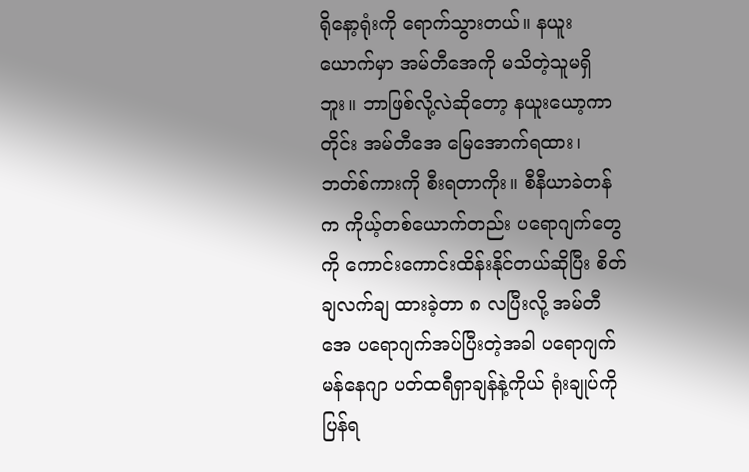ရိုနော့ရုံးကို ရောက်သွားတယ်။ နယူးယောက်မှာ အမ်တီအေကို မသိတဲ့သူမရှိဘူး။ ဘာဖြစ်လို့လဲဆိုတော့ နယူးယော့ကာတိုင်း အမ်တီအေ မြေအောက်ရထား၊ ဘတ်စ်ကားကို စီးရတာကိုး။ စီနီယာခဲတန်က ကိုယ့်တစ်ယောက်တည်း ပရောဂျက်တွေကို ကောင်းကောင်းထိန်းနိုင်တယ်ဆိုပြီး စိတ်ချလက်ချ ထားခဲ့တာ ၈ လပြီးလို့ အမ်တီအေ ပရောဂျက်အပ်ပြီးတဲ့အခါ ပရောဂျက်မန်နေဂျာ ပတ်ထရီရှာချန်နဲ့ကိုယ် ရုံးချုပ်ကို ပြန်ရ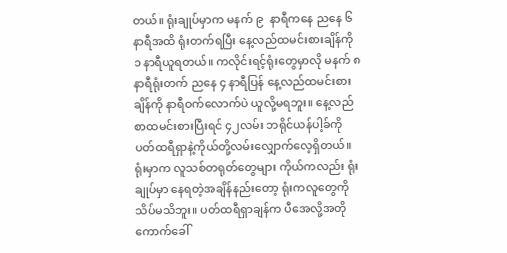တယ်။ ရုံးချုပ်မှာက မနက် ၉  နာရီကနေ ညနေ ၆ နာရီအထိ ရုံးတက်ရပြီး နေ့လည်ထမင်းစားချိန်ကို ၁ နာရီယူရတယ်။ ကလိုင်းရင့်ရုံးတွေမှာလို မနက် ၈ နာရီရုံးတက် ညနေ ၄ နာရီပြန် နေ့လည်ထမင်းစားချိန်ကို နာရီဝက်လောက်ပဲ ယူလို့မရဘူး။ နေ့လည်စာထမင်းစားပြီးရင် ၄၂လမ်း ဘရိုင်ယန်ပါ့ခ်ကို ပတ်ထရီရှာနဲ့ကိုယ်တို့လမ်းလျှောက်လေ့ရှိတယ်။ ရုံးမှာက လူသစ်တရုတ်တွေများ ကိုယ်ကလည်း ရုံးချုပ်မှာ နေရတဲ့အချိန်နည်းတော့ ရုံးကလူတွေကို သိပ်မသိဘူး။ ပတ်ထရီရှာချန်က ပီအေလို့အတိုကောက်ခေါ်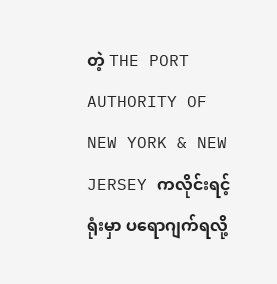တဲ့ THE PORT AUTHORITY OF NEW YORK & NEW JERSEY ကလိုင်းရင့်ရုံးမှာ ပရောဂျက်ရလို့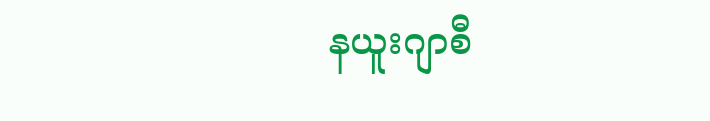နယူးဂျာစီ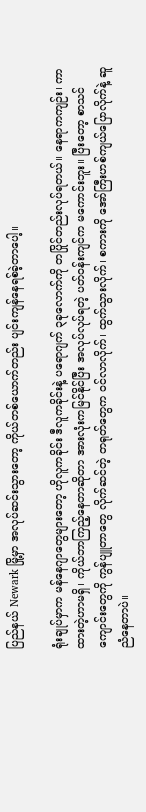ပြည်နယ် Newark မြို့မှာ အလုပ်ဆင်းသွားတော့ ကိုယ်တစ်ယောက်တည်း ပျင်းကျန်နေရစ်ခဲ့တာပေါ့။

ရုံးချုပ်မှာက မန်နေဂျာတွေများတော့ ဟိုလူကခိုင်း ဒီလူကခိုင်းနဲ့ ပရောဂျက် ၃ခုလောက်ကို တပြိုင်တည်းလုပ်ရတယ်။ နေရာကကျဉ်း၊ ကာထားတဲ့ဟာမရှိ၊ ကိုယ်ဘာကြည့်နေတာဆိုတာ အားလုံးကမြင်နိုင်ပြီး အလုပ်လုပ်ရတဲ့ ပတ်ဝန်းကျင်က မကောင်းဘူး။ ပြီးတော့ စာသင်ကျောင်းတွေကို ကွန်ပျူတာတွေ လိုက်ဆင်တဲ့ တရုတ်တွေက ဝင်လာလိုက်၊ ထွက်သွားလိုက်၊ စကားကို အော်ကြီးဟစ်ကျယ်ပြောလိုက်နဲ့ ဆူညံနေတာပဲ။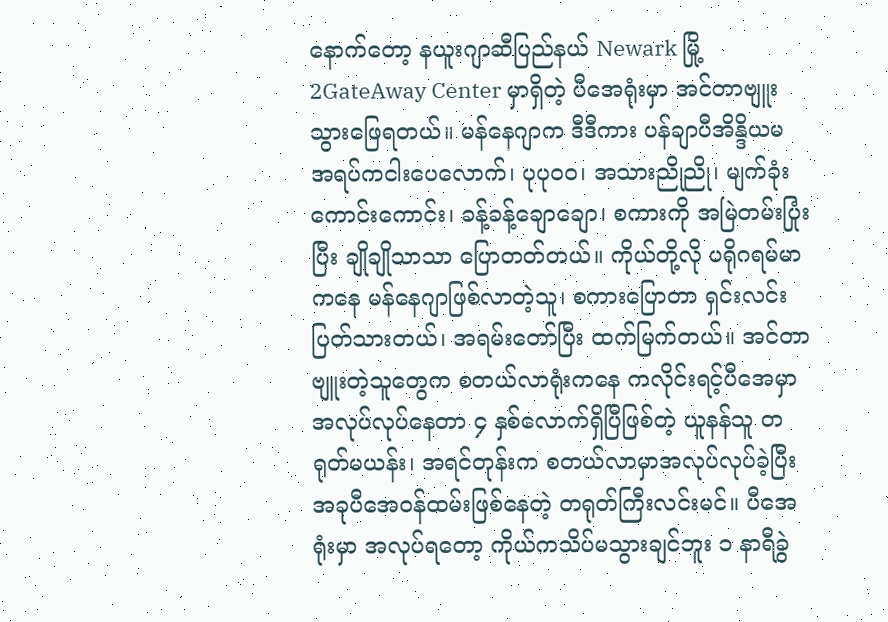နောက်တော့ နယူးဂျာဆီပြည်နယ် Newark မြို့ 2GateAway Center မှာရှိတဲ့ ပီအေရုံးမှာ အင်တာဗျူးသွားဖြေရတယ်။ မန်နေဂျာက ဒီဒီကား ပန်ချာပီအိန္ဒိယမ အရပ်ကငါးပေလောက်၊ ပုပုဝဝ၊ အသားညိုညို၊ မျက်ခုံးကောင်းကောင်း၊ ခန့်ခန့်ချောချော၊ စကားကို အမြဲတမ်းပြုံးပြီး ချိုချိုသာသာ ပြောတတ်တယ်။ ကိုယ်တို့လို ပရိုဂရမ်မာကနေ မန်နေဂျာဖြစ်လာတဲ့သူ၊ စကားပြောတာ ရှင်းလင်းပြတ်သားတယ်၊ အရမ်းတော်ပြီး ထက်မြက်တယ်။ အင်တာဗျူးတဲ့သူတွေက စတယ်လာရုံးကနေ ကလိုင်းရင့်ပီအေမှာ အလုပ်လုပ်နေတာ ၄ နှစ်လောက်ရှိပြီဖြစ်တဲ့ ယူနန်သူ တရုတ်မယန်း၊ အရင်တုန်းက စတယ်လာမှာအလုပ်လုပ်ခဲ့ပြီး အခုပီအေဝန်ထမ်းဖြစ်နေတဲ့ တရုတ်ကြီးလင်းမင်။ ပီအေရုံးမှာ အလုပ်ရတော့ ကိုယ်ကသိပ်မသွားချင်ဘူး ၁ နာရီခွဲ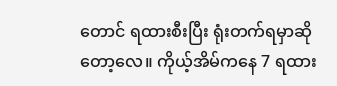တောင် ရထားစီးပြီး ရုံးတက်ရမှာဆိုတော့လေ။ ကိုယ့်အိမ်ကနေ 7 ရထား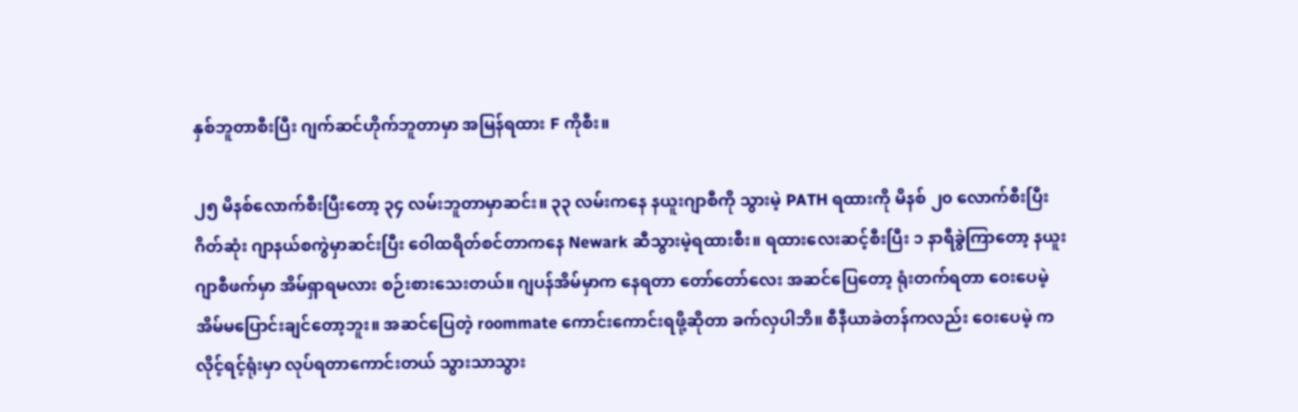နှစ်ဘူတာစီးပြီး ဂျက်ဆင်ဟိုက်ဘူတာမှာ အမြန်ရထား F ကိုစီး။

၂၅ မိနစ်လောက်စီးပြီးတော့ ၃၄ လမ်းဘူတာမှာဆင်း။ ၃၃ လမ်းကနေ နယူးဂျာစီကို သွားမဲ့ PATH ရထားကို မိနစ် ၂၀ လောက်စီးပြီး ဂိတ်ဆုံး ဂျာနယ်စကွဲမှာဆင်းပြီး ဝေါထရိတ်စင်တာကနေ Newark ဆီသွားမဲ့ရထားစီး။ ရထားလေးဆင့်စီးပြီး ၁ နာရီခွဲကြာတော့ နယူးဂျာစီဖက်မှာ အိမ်ရှာရမလား စဉ်းစားသေးတယ်။ ဂျပန်အိမ်မှာက နေရတာ တော်တော်လေး အဆင်ပြေတော့ ရုံးတက်ရတာ ဝေးပေမဲ့ အိမ်မပြောင်းချင်တော့ဘူး။ အဆင်ပြေတဲ့ roommate ကောင်းကောင်းရဖို့ဆိုတာ ခက်လှပါဘိ။ စီနီယာခဲတန်ကလည်း ဝေးပေမဲ့ ကလိုင့်ရင့်ရုံးမှာ လုပ်ရတာကောင်းတယ် သွားသာသွား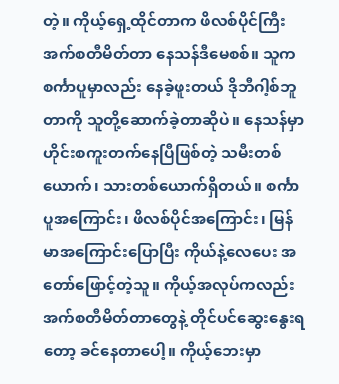တဲ့။ ကိုယ့်ရှေ့ထိုင်တာက ဖိလစ်ပိုင်ကြီး အက်စတီမိတ်တာ နေသန်ဒီမေစစ်။ သူက စင်္ကာပူမှာလည်း နေခဲ့ဖူးတယ် ဒိုဘီဂါ့စ်ဘူတာကို သူတို့ဆောက်ခဲ့တာဆိုပဲ။ နေသန်မှာ ဟိုင်းစကူးတက်နေပြီဖြစ်တဲ့ သမီးတစ်ယောက်၊ သားတစ်ယောက်ရှိတယ်။ စင်္ကာပူအကြောင်း၊ ဖိလစ်ပိုင်အကြောင်း၊ မြန်မာအကြောင်းပြောပြီး ကိုယ်နဲ့လေပေး အတော်ဖြောင့်တဲ့သူ။ ကိုယ့်အလုပ်ကလည်း အက်စတီမိတ်တာတွေနဲ့ တိုင်ပင်ဆွေးနွေးရတော့ ခင်နေတာပေါ့။ ကိုယ့်ဘေးမှာ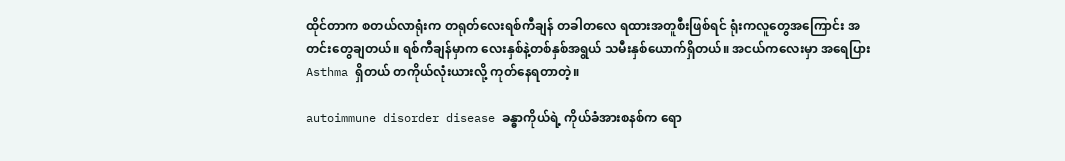ထိုင်တာက စတယ်လာရုံးက တရုတ်လေးရစ်ကီချန် တခါတလေ ရထားအတူစီးဖြစ်ရင် ရုံးကလူတွေအကြောင်း အတင်းတွေချတယ်။ ရစ်ကီချန်မှာက လေးနှစ်နဲ့တစ်နှစ်အရွယ် သမီးနှစ်ယောက်ရှိတယ်။ အငယ်ကလေးမှာ အရေပြား Asthma ရှိတယ် တကိုယ်လုံးယားလို့ ကုတ်နေရတာတဲ့။

autoimmune disorder disease ခန္ဓာကိုယ်ရဲ့ ကိုယ်ခံအားစနစ်က ရော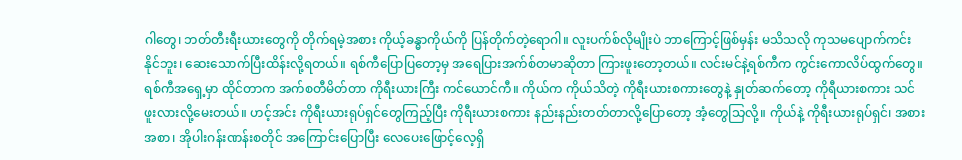ဂါတွေ၊ ဘတ်တီးရီးယားတွေကို တိုက်ရမဲ့အစား ကိုယ့်ခန္ဓာကိုယ်ကို ပြန်တိုက်တဲ့ရောဂါ။ လူးပက်စ်လိုမျိုးပဲ ဘာကြောင့်ဖြစ်မှန်း မသိသလို ကုသမပျောက်ကင်းနိုင်ဘူး၊ ဆေးသောက်ပြီးထိန်းလို့ရတယ်။ ရစ်ကီပြောပြတော့မှ အရေပြားအက်စ်တမာဆိုတာ ကြားဖူးတော့တယ်။ လင်းမင်နဲ့ရစ်ကီက ကွင်းကောလိပ်ထွက်တွေ။ ရစ်ကီအရှေ့မှာ ထိုင်တာက အက်စတီမိတ်တာ ကိုရီးယားကြီး ကင်ယောင်ကီ။ ကိုယ်က ကိုယ်သိတဲ့ ကိုရီးယားစကားတွေနဲ့ နှုတ်ဆက်တော့ ကိုရီယားစကား သင်ဖူးလားလို့မေးတယ်။ ဟင့်အင်း ကိုရီးယားရုပ်ရှင်တွေကြည့်ပြီး ကိုရီးယားစကား နည်းနည်းတတ်တာလို့ပြောတော့ အံ့တွေသြလို့။ ကိုယ်နဲ့ ကိုရီးယားရုပ်ရှင်၊ အစားအစာ၊ အိုပါးဂန်းဏန်းစတိုင် အကြောင်းပြောပြီး လေပေးဖြောင့်လေ့ရှိ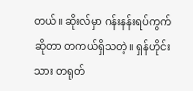တယ်။ ဆိုးလ်မှာ ဂန်းနန်းရပ်ကွက်ဆိုတာ တကယ်ရှိသတဲ့။ ရှန်ဟိုင်းသား တရုတ်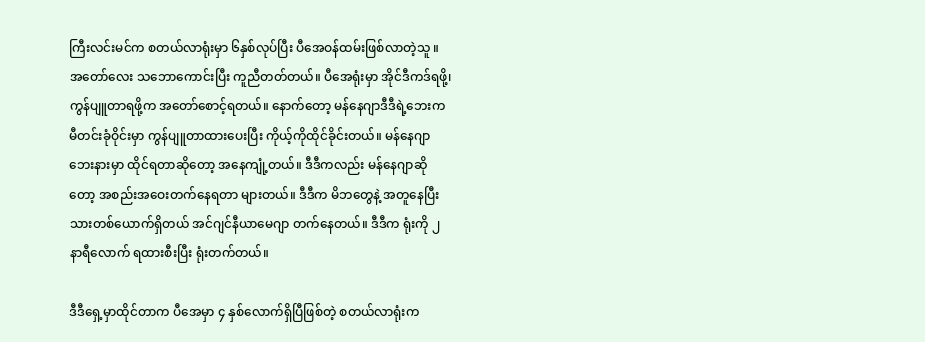ကြီးလင်းမင်က စတယ်လာရုံးမှာ ၆နှစ်လုပ်ပြီး ပီအေဝန်ထမ်းဖြစ်လာတဲ့သူ ။ အတော်လေး သဘောကောင်းပြီး ကူညီတတ်တယ်။ ပီအေရုံးမှာ အိုင်ဒီကဒ်ရဖို့၊ ကွန်ပျူတာရဖို့က အတော်စောင့်ရတယ်။ နောက်တော့ မန်နေဂျာဒီဒီရဲ့ဘေးက မီတင်းခုံဝိုင်းမှာ ကွန်ပျူတာထားပေးပြီး ကိုယ့်ကိုထိုင်ခိုင်းတယ်။ မန်နေဂျာဘေးနားမှာ ထိုင်ရတာဆိုတော့ အနေကျုံ့တယ်။ ဒီဒီကလည်း မန်နေဂျာဆိုတော့ အစည်းအဝေးတက်နေရတာ များတယ်။ ဒီဒီက မိဘတွေနဲ့ အတူနေပြီး သားတစ်ယောက်ရှိတယ် အင်ဂျင်နီယာမေဂျာ တက်နေတယ်။ ဒီဒီက ရုံးကို ၂ နာရီလောက် ရထားစီးပြီး ရုံးတက်တယ်။

ဒီဒီရှေ့မှာထိုင်တာက ပီအေမှာ ၄ နှစ်လောက်ရှိပြီဖြစ်တဲ့ စတယ်လာရုံးက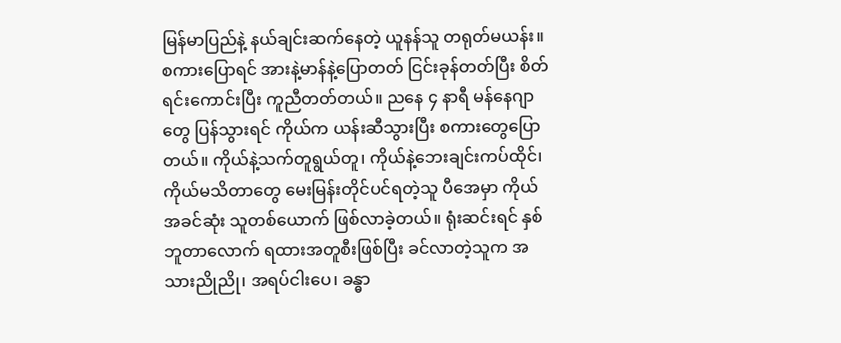မြန်မာပြည်နဲ့ နယ်ချင်းဆက်နေတဲ့ ယူနန်သူ တရုတ်မယန်း။ စကားပြောရင် အားနဲ့မာန်နဲ့ပြောတတ် ငြင်းခုန်တတ်ပြီး စိတ်ရင်းကောင်းပြီး ကူညီတတ်တယ်။ ညနေ ၄ နာရီ မန်နေဂျာတွေ ပြန်သွားရင် ကိုယ်က ယန်းဆီသွားပြီး စကားတွေပြောတယ်။ ကိုယ်နဲ့သက်တူရွယ်တူ၊ ကိုယ်နဲ့ဘေးချင်းကပ်ထိုင်၊ ကိုယ်မသိတာတွေ မေးမြန်းတိုင်ပင်ရတဲ့သူ ပီအေမှာ ကိုယ်အခင်ဆုံး သူတစ်ယောက် ဖြစ်လာခဲ့တယ်။ ရုံးဆင်းရင် နှစ်ဘူတာလောက် ရထားအတူစီးဖြစ်ပြီး ခင်လာတဲ့သူက အသားညိုညို၊ အရပ်ငါးပေ၊ ခန္ဓာ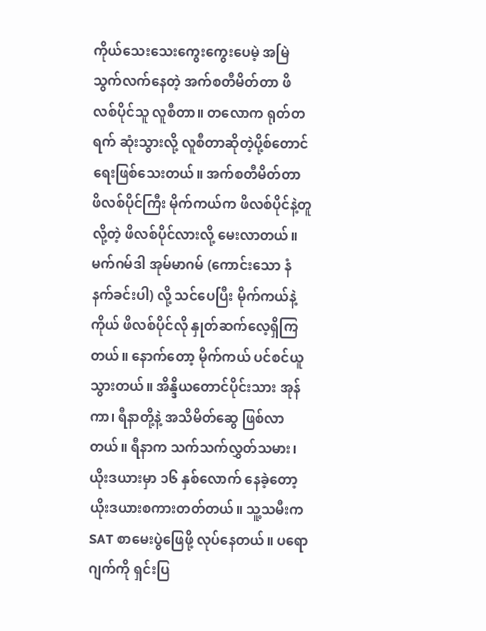ကိုယ်သေးသေးကွေးကွေးပေမဲ့ အမြဲသွက်လက်နေတဲ့ အက်စတီမိတ်တာ ဖိလစ်ပိုင်သူ လူစီတာ။ တလောက ရုတ်တရက် ဆုံးသွားလို့ လူစီတာဆိုတဲ့ပို့စ်တောင် ရေးဖြစ်သေးတယ်။ အက်စတီမိတ်တာ ဖိလစ်ပိုင်ကြီး မိုက်ကယ်က ဖိလစ်ပိုင်နဲ့တူလို့တဲ့ ဖိလစ်ပိုင်လားလို့ မေးလာတယ်။ မက်ဂမ်ဒါ အုမ်မာဂမ် (ကောင်းသော နံနက်ခင်းပါ) လို့ သင်ပေပြီး မိုက်ကယ်နဲ့ကိုယ် ဖိလစ်ပိုင်လို နှုတ်ဆက်လေ့ရှိကြတယ်။ နောက်တော့ မိုက်ကယ် ပင်စင်ယူသွားတယ်။ အိန္ဒိယတောင်ပိုင်းသား အုန်ကာ၊ ရီနာတို့နဲ့ အသိမိတ်ဆွေ ဖြစ်လာတယ်။ ရီနာက သက်သက်လွှတ်သမား၊ ယိုးဒယားမှာ ၁၆ နှစ်လောက် နေခဲ့တော့ ယိုးဒယားစကားတတ်တယ်။ သူ့သမီးက SAT စာမေးပွဲဖြေဖို့ လုပ်နေတယ်။ ပရောဂျက်ကို ရှင်းပြ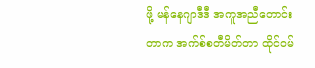ဖို့ မန်နေဂျာဒီဒီ အကူအညီတောင်းတာက အက်စ်စတီမိတ်တာ ထိုင်ဝမ်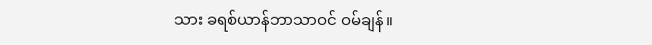သား ခရစ်ယာန်ဘာသာဝင် ဝမ်ချန်။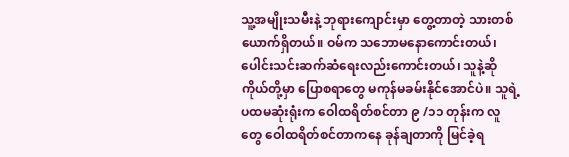သူ့အမျိုးသမီးနဲ့ ဘုရားကျောင်းမှာ တွေ့တာတဲ့ သားတစ်ယောက်ရှိတယ်။ ဝမ်က သဘောမနောကောင်းတယ်၊ ပေါင်းသင်းဆက်ဆံရေးလည်းကောင်းတယ်၊ သူနဲ့ဆို ကိုယ်တို့မှာ ပြောစရာတွေ မကုန်မခမ်းနိုင်အောင်ပဲ။ သူရဲ့ပထမဆုံးရုံးက ဝေါထရိတ်စင်တာ ၉ /၁၁ တုန်းက လူတွေ ဝေါထရိတ်စင်တာကနေ ခုန်ချတာကို မြင်ခဲ့ရ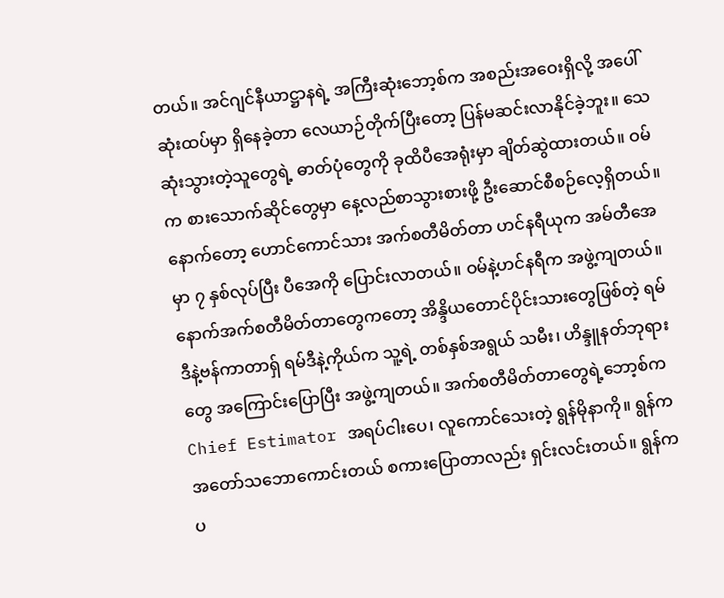တယ်။ အင်ဂျင်နီယာဋ္ဌာနရဲ့ အကြီးဆုံးဘော့စ်က အစည်းအဝေးရှိလို့ အပေါ်ဆုံးထပ်မှာ ရှိနေခဲ့တာ လေယာဉ်တိုက်ပြီးတော့ ပြန်မဆင်းလာနိုင်ခဲ့ဘူး။ သေဆုံးသွားတဲ့သူတွေရဲ့ ဓာတ်ပုံတွေကို ခုထိပီအေရုံးမှာ ချိတ်ဆွဲထားတယ်။ ဝမ်က စားသောက်ဆိုင်တွေမှာ နေ့လည်စာသွားစားဖို့ ဦးဆောင်စီစဉ်လေ့ရှိတယ်။ နောက်တော့ ဟောင်ကောင်သား အက်စတီမိတ်တာ ဟင်နရီယုက အမ်တီအေမှာ ၇ နှစ်လုပ်ပြီး ပီအေကို ပြောင်းလာတယ်။ ဝမ်နဲ့ဟင်နရီက အဖွဲ့ကျတယ်။ နောက်အက်စတီမိတ်တာတွေကတော့ အိန္ဒိယတောင်ပိုင်းသားတွေဖြစ်တဲ့ ရမ်ဒီနဲ့ဗန်ကာတာရှ် ရမ်ဒီနဲ့ကိုယ်က သူ့ရဲ့ တစ်နှစ်အရွယ် သမီး၊ ဟိန္ဒူနတ်ဘုရားတွေ အကြောင်းပြောပြီး အဖွဲ့ကျတယ်။ အက်စတီမိတ်တာတွေရဲ့ဘော့စ်က Chief Estimator အရပ်ငါးပေ၊ လူကောင်သေးတဲ့ ရွန်မိုနာကို။ ရွန်က အတော်သဘောကောင်းတယ် စကားပြောတာလည်း ရှင်းလင်းတယ်။ ရွန်က ပ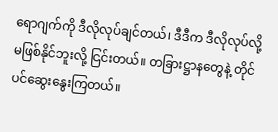ရောဂျက်ကို ဒီလိုလုပ်ချင်တယ်၊ ဒီဒီက ဒီလိုလုပ်လို့ မဖြစ်နိုင်ဘူးလို့ ငြင်းတယ်။ တခြားဋ္ဌာနတွေနဲ့ တိုင်ပင်ဆွေးနွေးကြတယ်။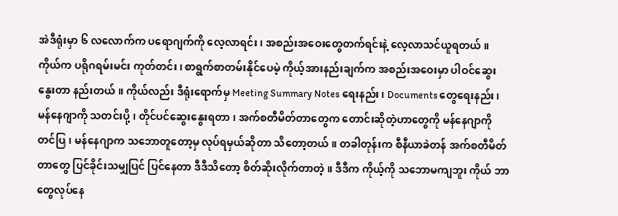အဲဒီရုံးမှာ ၆ လလောက်က ပရောဂျက်ကို လေ့လာရင်း၊ အစည်းအဝေးတွေတက်ရင်းနဲ့ လေ့လာသင်ယူရတယ်။ ကိုယ်က ပရိုဂရမ်းမင်း ကုတ်တင်း၊ စာရွက်စာတမ်းနိုင်ပေမဲ့ ကိုယ့်အားနည်းချက်က အစည်းအဝေးမှာ ပါဝင်ဆွေးနွေးတာ နည်းတယ်။ ကိုယ်လည်း ဒီရုံးရောက်မှ Meeting Summary Notes ရေးနည်း၊ Documents တွေရေးနည်း၊ မန်နေဂျာကို သတင်းပို့၊ တိုင်ပင်ဆွေးနွေးရတာ၊ အက်စတီမိတ်တာတွေက တောင်းဆိုတဲ့ဟာတွေကို မန်နေဂျာကို တင်ပြ၊ မန်နေဂျာက သဘောတူတော့မှ လုပ်ရမှယ်ဆိုတာ သိတော့တယ်။ တခါတုန်းက စီနီယာခဲတန် အက်စတီမိတ်တာတွေ ပြင်ခိုင်းသမျှပြင် ပြင်နေတာ ဒီဒီသိတော့ စိတ်ဆိုးလိုက်တာတဲ့။ ဒီဒီက ကိုယ့်ကို သဘောမကျဘူး ကိုယ် ဘာတွေလုပ်နေ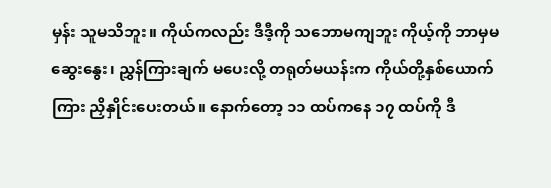မှန်း သူမသိဘူး။ ကိုယ်ကလည်း ဒီဒီ့ကို သဘောမကျဘူး ကိုယ့်ကို ဘာမှမဆွေးနွေး၊ ညွှန်ကြားချက် မပေးလို့ တရုတ်မယန်းက ကိုယ်တို့နှစ်ယောက်ကြား ညှိနှိုင်းပေးတယ်။ နောက်တော့ ၁၁ ထပ်ကနေ ၁၇ ထပ်ကို ဒီ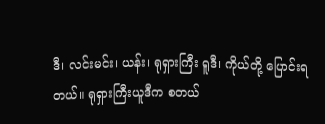ဒီ၊ လင်းမင်း၊ ယန်း၊ ရုရှားကြီး ရူဒီ၊ ကိုယ်တို့ ပြောင်းရတယ်။ ရုရှားကြီးယူဒီက စတယ်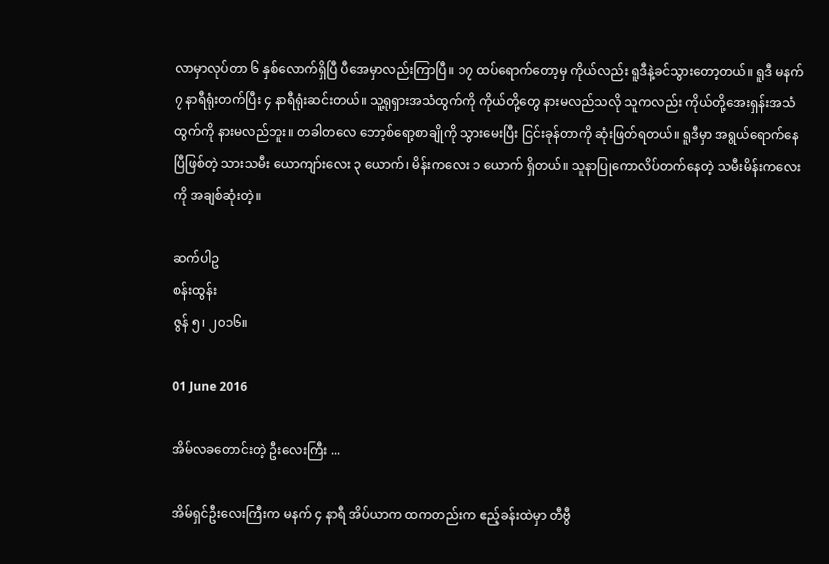လာမှာလုပ်တာ ၆ နှစ်လောက်ရှိပြီ ပီအေမှာလည်းကြာပြီ။ ၁၇ ထပ်ရောက်တော့မှ ကိုယ်လည်း ရူဒီနဲ့ခင်သွားတော့တယ်။ ရူဒီ မနက် ၇ နာရီရုံးတက်ပြီး ၄ နာရီရုံးဆင်းတယ်။ သူ့ရုရှားအသံထွက်ကို ကိုယ်တို့တွေ နားမလည်သလို သူကလည်း ကိုယ်တို့အေးရှန်းအသံထွက်ကို နားမလည်ဘူး။ တခါတလေ ဘော့စ်ရော့စာချိုကို သွားမေးပြီး ငြင်းခုန်တာကို ဆုံးဖြတ်ရတယ်။ ရူဒီမှာ အရွယ်ရောက်နေပြီဖြစ်တဲ့ သားသမီး ယောကျာ်းလေး ၃ ယောက်၊ မိန်းကလေး ၁ ယောက် ရှိတယ်။ သူနာပြုကောလိပ်တက်နေတဲ့ သမီးမိန်းကလေးကို အချစ်ဆုံးတဲ့။

ဆက်ပါဥ
စန်းထွန်း
ဇွန် ၅၊ ၂၀၁၆။

01 June 2016

အိမ်လခတောင်းတဲ့ ဦးလေးကြီး ...

အိမ်ရှင်ဦးလေးကြီးက မနက် ၄ နာရီ အိပ်ယာက ထကတည်းက ဧည့်ခန်းထဲမှာ တီဗွီ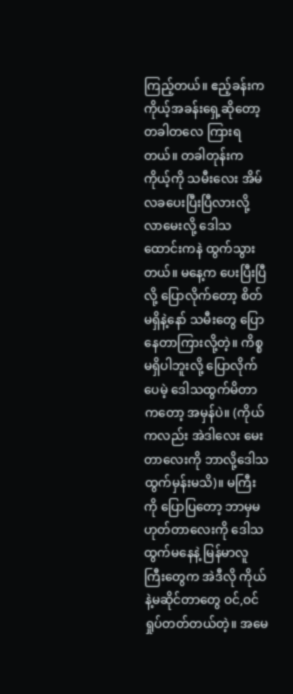ကြည့်တယ်။ ဧည့်ခန်းက ကိုယ့်အခန်းရှေ့ဆိုတော့ တခါတလေ ကြားရတယ်။ တခါတုန်းက ကိုယ့်ကို သမီးလေး အိမ်လခပေးပြီးပြီလားလို့ လာမေးလို့ ဒေါသထောင်းကနဲ ထွက်သွားတယ်။ မနေ့က ပေးပြီးပြီလို့ ပြောလိုက်တော့ စိတ်မရှိနဲ့နော် သမီးတွေ ပြောနေတာကြားလို့တဲ့။ ကိစ္စမရှိပါဘူးလို့ ပြောလိုက်ပေမဲ့ ဒေါသထွက်မိတာကတော့ အမှန်ပဲ။ (ကိုယ်ကလည်း အဲဒါလေး မေးတာလေးကို ဘာလို့ဒေါသထွက်မှန်းမသိ)။ မကြီးကို ပြောပြတော့ ဘာမှမဟုတ်တာလေးကို ဒေါသထွက်မနေနဲ့ မြန်မာလူကြီးတွေက အဲဒီလို ကိုယ်နဲ့မဆိုင်တာတွေ ဝင်,ဝင်ရှုပ်တတ်တယ်တဲ့။ အမေ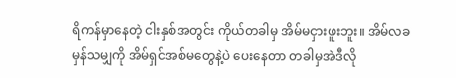ရိကန်မှာနေတဲ့ ငါးနှစ်အတွင်း ကိုယ်တခါမှ အိမ်မငှားဖူးဘူး။ အိမ်လခမှန်သမျှကို အိမ်ရှင်အစ်မတွေနဲ့ပဲ ပေးနေတာ တခါမှအဲဒီလို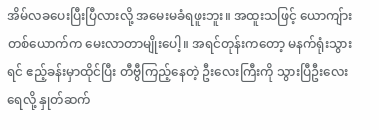အိမ်လခပေးပြီးပြီလားလို့ အမေးမခံရဖူးဘူး။ အထူးသဖြင့် ယောကျ်ားတစ်ယောက်က မေးလာတာမျိုးပေါ့။ အရင်တုန်းကတော့ မနက်ရုံးသွားရင် ဧည့်ခန်းမှာထိုင်ပြီး တီဗွီကြည့်နေတဲ့ ဦးလေးကြီးကို သွားပြီဦးလေးရေလို့ နှုတ်ဆက်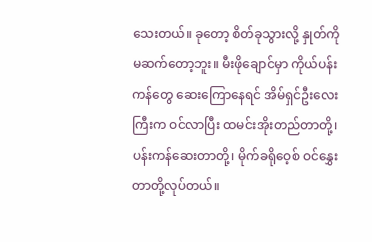သေးတယ်။ ခုတော့ စိတ်ခုသွားလို့ နှုတ်ကိုမဆက်တော့ဘူး။ မီးဖိုချောင်မှာ ကိုယ်ပန်းကန်တွေ ဆေးကြောနေရင် အိမ်ရှင်ဦးလေးကြီးက ဝင်လာပြီး ထမင်းအိုးတည်တာတို့၊ ပန်းကန်ဆေးတာတို့၊ မိုက်ခရိုဝေ့စ် ဝင်နွှေးတာတို့လုပ်တယ်။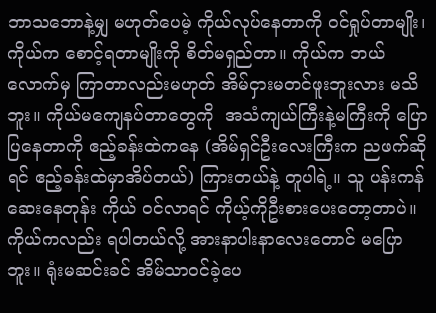ဘာသဘောနဲ့မျှ မဟုတ်ပေမဲ့ ကိုယ်လုပ်နေတာကို ဝင်ရှုပ်တာမျိုး၊ ကိုယ်က စောင့်ရတာမျိုးကို စိတ်မရှည်တာ။ ကိုယ်က ဘယ်လောက်မှ ကြာတာလည်းမဟုတ် အိမ်ငှားမတင်ဖူးဘူးလား မသိဘူး။ ကိုယ်မကျေနပ်တာတွေကို  အသံကျယ်ကြီးနဲ့မကြီးကို ပြောပြနေတာကို ဧည့်ခန်းထဲကနေ (အိမ်ရှင်ဦးလေးကြီးက ညဖက်ဆိုရင် ဧည့်ခန်းထဲမှာအိပ်တယ်) ကြားတယ်နဲ့ တူပါရဲ့။ သူ ပန်းကန်ဆေးနေတုန်း ကိုယ် ဝင်လာရင် ကိုယ့်ကိုဦးစားပေးတော့တာပဲ။ ကိုယ်ကလည်း ရပါတယ်လို့ အားနာပါးနာလေးတောင် မပြောဘူး။ ရုံးမဆင်းခင် အိမ်သာဝင်ခဲ့ပေ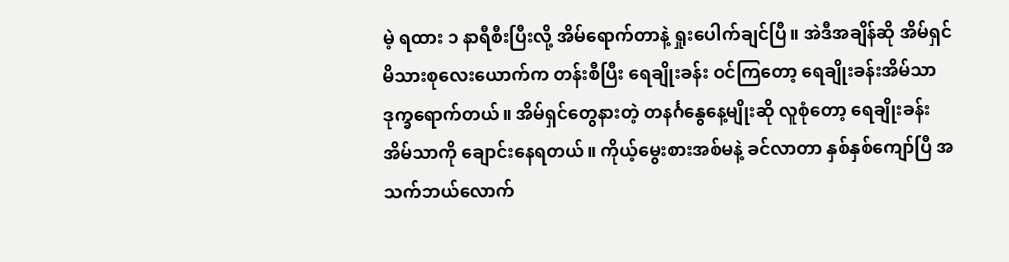မဲ့ ရထား ၁ နာရီစီးပြီးလို့ အိမ်ရောက်တာနဲ့ ရှုးပေါက်ချင်ပြီ။ အဲဒီအချိန်ဆို အိမ်ရှင်မိသားစုလေးယောက်က တန်းစီပြီး ရေချိုးခန်း ဝင်ကြတော့ ရေချိုးခန်းအိမ်သာ ဒုက္ခရောက်တယ်။ အိမ်ရှင်တွေနားတဲ့ တနင်္ဂနွေနေ့မျိုးဆို လူစုံတော့ ရေချိုးခန်းအိမ်သာကို ချောင်းနေရတယ်။ ကိုယ့်မွေးစားအစ်မနဲ့ ခင်လာတာ နှစ်နှစ်ကျော်ပြီ အသက်ဘယ်လောက်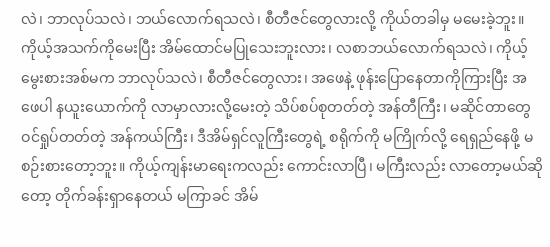လဲ၊ ဘာလုပ်သလဲ၊ ဘယ်လောက်ရသလဲ၊ စီတီဇင်တွေလားလို့ ကိုယ်တခါမှ မမေးခဲ့ဘူး။ ကိုယ့်အသက်ကိုမေးပြီး အိမ်ထောင်မပြုသေးဘူးလား၊ လစာဘယ်လောက်ရသလဲ၊ ကိုယ့်မွေးစားအစ်မက ဘာလုပ်သလဲ၊ စီတီဇင်တွေလား၊ အဖေနဲ့ ဖုန်းပြောနေတာကိုကြားပြီး အဖေပါ နယူးယောက်ကို လာမှာလားလို့မေးတဲ့ သိပ်စပ်စုတတ်တဲ့ အန်တီကြီး၊ မဆိုင်တာတွေ ဝင်ရှုပ်တတ်တဲ့ အန်ကယ်ကြီး၊ ဒီအိမ်ရှင်လူကြီးတွေရဲ့ စရိုက်ကို မကြိုက်လို့ ရေရှည်နေဖို့ မစဉ်းစားတော့ဘူး။ ကိုယ့်ကျန်းမာရေးကလည်း ကောင်းလာပြီ၊ မကြီးလည်း လာတော့မယ်ဆိုတော့ တိုက်ခန်းရှာနေတယ် မကြာခင် အိမ်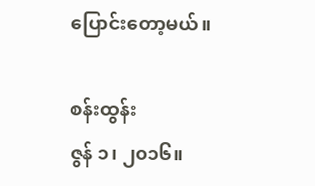ပြောင်းတော့မယ်။

စန်းထွန်း
ဇွန် ၁၊ ၂၀၁၆။